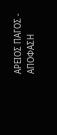ΑΡΕΙΟΣ ΠΑΓΟΣ - ΑΠΟΦΑΣΗ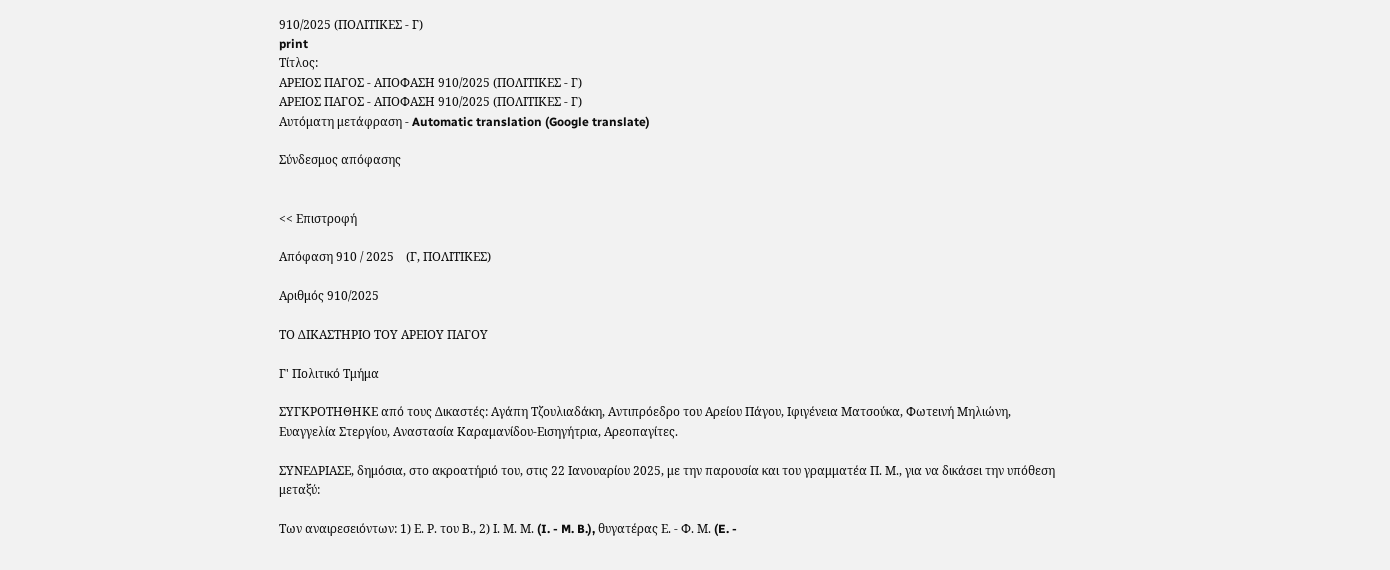910/2025 (ΠΟΛΙΤΙΚΕΣ - Γ)
print
Τίτλος:
ΑΡΕΙΟΣ ΠΑΓΟΣ - ΑΠΟΦΑΣΗ 910/2025 (ΠΟΛΙΤΙΚΕΣ - Γ)
ΑΡΕΙΟΣ ΠΑΓΟΣ - ΑΠΟΦΑΣΗ 910/2025 (ΠΟΛΙΤΙΚΕΣ - Γ)
Αυτόματη μετάφραση - Automatic translation (Google translate)

Σύνδεσμος απόφασης


<< Επιστροφή

Απόφαση 910 / 2025    (Γ, ΠΟΛΙΤΙΚΕΣ)

Αριθμός 910/2025

ΤΟ ΔΙΚΑΣΤΗΡΙΟ ΤΟΥ ΑΡΕΙΟΥ ΠΑΓΟΥ

Γ' Πολιτικό Τμήμα

ΣΥΓΚΡΟΤΗΘΗΚΕ από τους Δικαστές: Αγάπη Τζουλιαδάκη, Αντιπρόεδρο του Αρείου Πάγου, Ιφιγένεια Ματσούκα, Φωτεινή Μηλιώνη, Ευαγγελία Στεργίου, Αναστασία Καραμανίδου-Εισηγήτρια, Αρεοπαγίτες.

ΣΥΝΕΔΡΙΑΣΕ, δημόσια, στο ακροατήριό του, στις 22 Ιανουαρίου 2025, με την παρουσία και του γραμματέα Π. Μ., για να δικάσει την υπόθεση μεταξύ:

Των αναιρεσειόντων: 1) Ε. Ρ. του Β., 2) Ι. Μ. Μ. (I. - M. B.), θυγατέρας Ε. - Φ. Μ. (E. -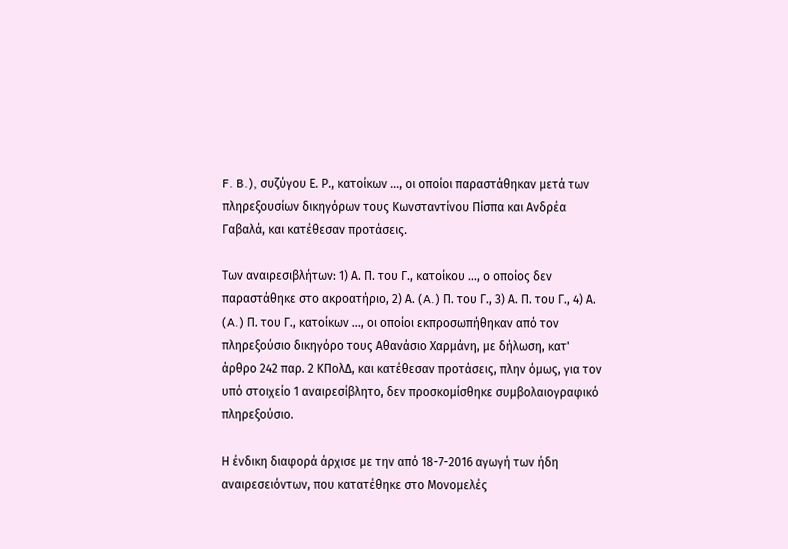F. B.), συζύγου Ε. Ρ., κατοίκων ..., οι οποίοι παραστάθηκαν μετά των πληρεξουσίων δικηγόρων τους Κωνσταντίνου Πίσπα και Ανδρέα Γαβαλά, και κατέθεσαν προτάσεις.

Των αναιρεσιβλήτων: 1) Α. Π. του Γ., κατοίκου ..., ο οποίος δεν παραστάθηκε στο ακροατήριο, 2) Α. (A.) Π. του Γ., 3) Α. Π. του Γ., 4) Α. (A.) Π. του Γ., κατοίκων ..., οι οποίοι εκπροσωπήθηκαν από τον πληρεξούσιο δικηγόρο τους Αθανάσιο Χαρμάνη, με δήλωση, κατ' άρθρο 242 παρ. 2 ΚΠολΔ, και κατέθεσαν προτάσεις, πλην όμως, για τον υπό στοιχείο 1 αναιρεσίβλητο, δεν προσκομίσθηκε συμβολαιογραφικό πληρεξούσιο.

Η ένδικη διαφορά άρχισε με την από 18-7-2016 αγωγή των ήδη αναιρεσειόντων, που κατατέθηκε στο Μονομελές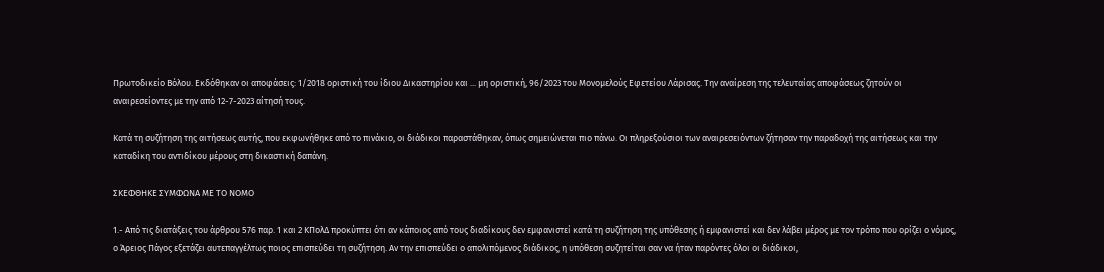Πρωτοδικείο Βόλου. Εκδόθηκαν οι αποφάσεις: 1/2018 οριστική του ίδιου Δικαστηρίου και ... μη οριστική, 96/2023 του Μονομελούς Εφετείου Λάρισας. Την αναίρεση της τελευταίας αποφάσεως ζητούν οι αναιρεσείοντες με την από 12-7-2023 αίτησή τους.

Κατά τη συζήτηση της αιτήσεως αυτής, που εκφωνήθηκε από το πινάκιο, οι διάδικοι παραστάθηκαν, όπως σημειώνεται πιο πάνω. Οι πληρεξούσιοι των αναιρεσειόντων ζήτησαν την παραδοχή της αιτήσεως και την καταδίκη του αντιδίκου μέρους στη δικαστική δαπάνη.

ΣΚΕΦΘΗΚΕ ΣΥΜΦΩΝΑ ΜΕ ΤΟ ΝΟΜΟ

1.- Από τις διατάξεις του άρθρου 576 παρ. 1 και 2 ΚΠολΔ προκύπτει ότι αν κάποιος από τους διαδίκους δεν εμφανιστεί κατά τη συζήτηση της υπόθεσης ή εμφανιστεί και δεν λάβει μέρος με τον τρόπο που ορίζει ο νόμος, ο Άρειος Πάγος εξετάζει αυτεπαγγέλτως ποιος επισπεύδει τη συζήτηση. Αν την επισπεύδει ο απολιπόμενος διάδικος, η υπόθεση συζητείται σαν να ήταν παρόντες όλοι οι διάδικοι,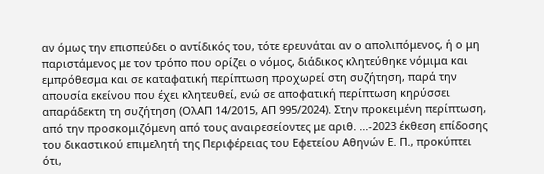αν όμως την επισπεύδει ο αντίδικός του, τότε ερευνάται αν ο απολιπόμενος, ή ο μη παριστάμενος με τον τρόπο που ορίζει ο νόμος, διάδικος κλητεύθηκε νόμιμα και εμπρόθεσμα και σε καταφατική περίπτωση προχωρεί στη συζήτηση, παρά την απουσία εκείνου που έχει κλητευθεί, ενώ σε αποφατική περίπτωση κηρύσσει απαράδεκτη τη συζήτηση (ΟλΑΠ 14/2015, ΑΠ 995/2024). Στην προκειμένη περίπτωση, από την προσκομιζόμενη από τους αναιρεσείοντες με αριθ. ...-2023 έκθεση επίδοσης του δικαστικού επιμελητή της Περιφέρειας του Εφετείου Αθηνών Ε. Π., προκύπτει ότι,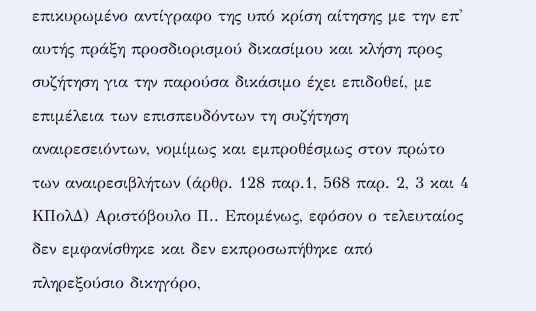επικυρωμένο αντίγραφο της υπό κρίση αίτησης με την επ' αυτής πράξη προσδιορισμού δικασίμου και κλήση προς συζήτηση για την παρούσα δικάσιμο έχει επιδοθεί, με επιμέλεια των επισπευδόντων τη συζήτηση αναιρεσειόντων, νομίμως και εμπροθέσμως στον πρώτο των αναιρεσιβλήτων (άρθρ. 128 παρ.1, 568 παρ. 2, 3 και 4 ΚΠολΔ) Αριστόβουλο Π.. Επομένως, εφόσον ο τελευταίος δεν εμφανίσθηκε και δεν εκπροσωπήθηκε από πληρεξούσιο δικηγόρο,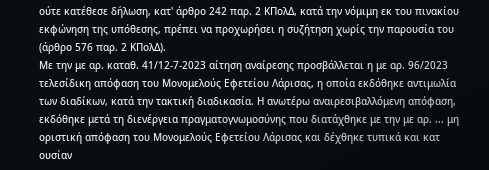ούτε κατέθεσε δήλωση, κατ' άρθρο 242 παρ. 2 ΚΠολΔ, κατά την νόμιμη εκ του πινακίου εκφώνηση της υπόθεσης, πρέπει να προχωρήσει η συζήτηση χωρίς την παρουσία του (άρθρο 576 παρ. 2 ΚΠολΔ).
Με την με αρ. καταθ. 41/12-7-2023 αίτηση αναίρεσης προσβάλλεται η με αρ. 96/2023 τελεσίδικη απόφαση του Μονομελούς Εφετείου Λάρισας, η οποία εκδόθηκε αντιμωλία των διαδίκων, κατά την τακτική διαδικασία. Η ανωτέρω αναιρεσιβαλλόμενη απόφαση, εκδόθηκε μετά τη διενέργεια πραγματογνωμοσύνης που διατάχθηκε με την με αρ. ... μη οριστική απόφαση του Μονομελούς Εφετείου Λάρισας και δέχθηκε τυπικά και κατ ουσίαν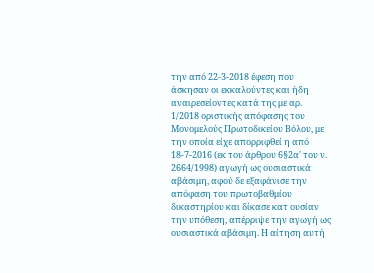την από 22-3-2018 έφεση που άσκησαν οι εκκαλούντες και ήδη αναιρεσείοντες κατά της με αρ. 1/2018 οριστικής απόφασης του Μονομελούς Πρωτοδικείου Βόλου, με την οποία είχε απορριφθεί η από 18-7-2016 (εκ του άρθρου 6§2α' του ν. 2664/1998) αγωγή ως ουσιαστικά αβάσιμη, αφού δε εξαφάνισε την απόφαση του πρωτοβαθμίου δικαστηρίου και δίκασε κατ ουσίαν την υπόθεση, απέρριψε την αγωγή ως ουσιαστικά αβάσιμη. Η αίτηση αυτή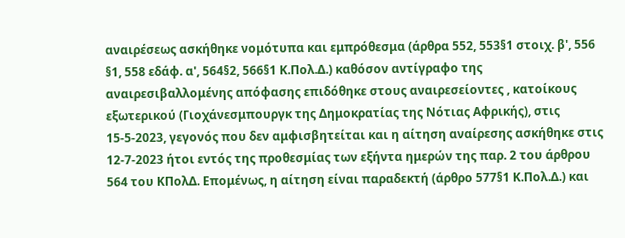αναιρέσεως ασκήθηκε νομότυπα και εμπρόθεσμα (άρθρα 552, 553§1 στοιχ. β', 556 §1, 558 εδάφ. α', 564§2, 566§1 Κ.Πολ.Δ.) καθόσον αντίγραφο της αναιρεσιβαλλομένης απόφασης επιδόθηκε στους αναιρεσείοντες , κατοίκους εξωτερικού (Γιοχάνεσμπουργκ της Δημοκρατίας της Νότιας Αφρικής), στις 15-5-2023, γεγονός που δεν αμφισβητείται και η αίτηση αναίρεσης ασκήθηκε στις 12-7-2023 ήτοι εντός της προθεσμίας των εξήντα ημερών της παρ. 2 του άρθρου 564 του ΚΠολΔ. Επομένως, η αίτηση είναι παραδεκτή (άρθρο 577§1 Κ.Πολ.Δ.) και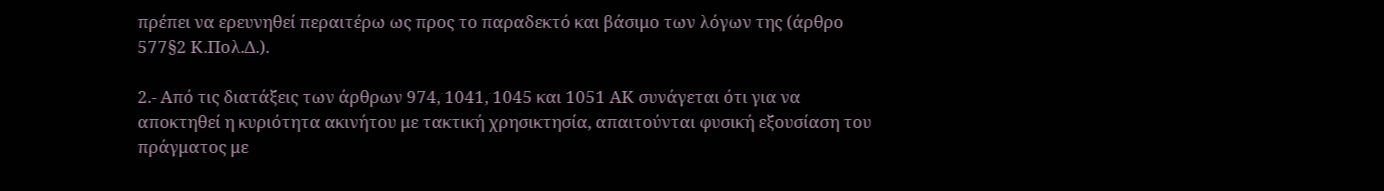πρέπει να ερευνηθεί περαιτέρω ως προς το παραδεκτό και βάσιμο των λόγων της (άρθρο 577§2 Κ.Πολ.Δ.).

2.- Από τις διατάξεις των άρθρων 974, 1041, 1045 και 1051 ΑΚ συνάγεται ότι για να αποκτηθεί η κυριότητα ακινήτου με τακτική χρησικτησία, απαιτούνται φυσική εξουσίαση του πράγματος με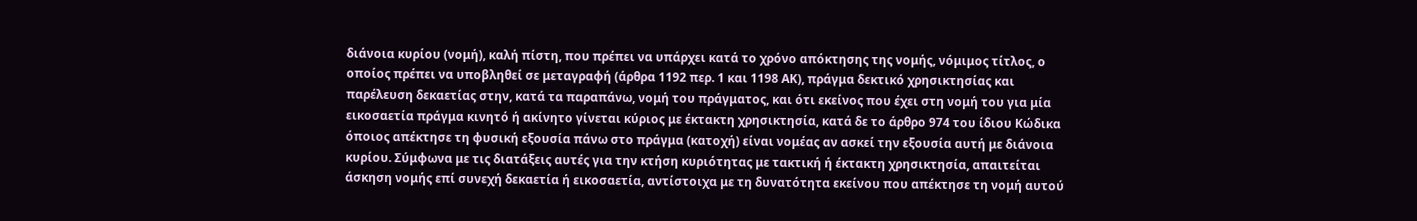διάνοια κυρίου (νομή), καλή πίστη, που πρέπει να υπάρχει κατά το χρόνο απόκτησης της νομής, νόμιμος τίτλος, ο οποίος πρέπει να υποβληθεί σε μεταγραφή (άρθρα 1192 περ. 1 και 1198 ΑΚ), πράγμα δεκτικό χρησικτησίας και παρέλευση δεκαετίας στην, κατά τα παραπάνω, νομή του πράγματος, και ότι εκείνος που έχει στη νομή του για μία εικοσαετία πράγμα κινητό ή ακίνητο γίνεται κύριος με έκτακτη χρησικτησία, κατά δε το άρθρο 974 του ίδιου Κώδικα όποιος απέκτησε τη φυσική εξουσία πάνω στο πράγμα (κατοχή) είναι νομέας αν ασκεί την εξουσία αυτή με διάνοια κυρίου. Σύμφωνα με τις διατάξεις αυτές για την κτήση κυριότητας με τακτική ή έκτακτη χρησικτησία, απαιτείται άσκηση νομής επί συνεχή δεκαετία ή εικοσαετία, αντίστοιχα με τη δυνατότητα εκείνου που απέκτησε τη νομή αυτού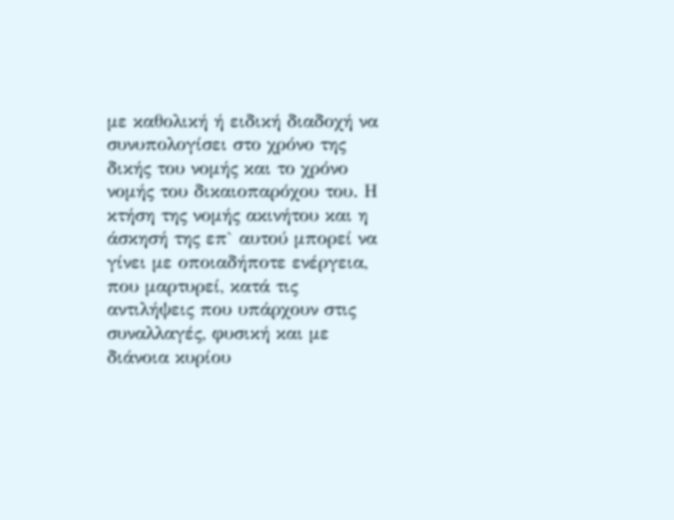με καθολική ή ειδική διαδοχή να συνυπολογίσει στο χρόνο της δικής του νομής και το χρόνο νομής του δικαιοπαρόχου του. Η κτήση της νομής ακινήτου και η άσκησή της επ` αυτού μπορεί να γίνει με οποιαδήποτε ενέργεια, που μαρτυρεί, κατά τις αντιλήψεις που υπάρχουν στις συναλλαγές, φυσική και με διάνοια κυρίου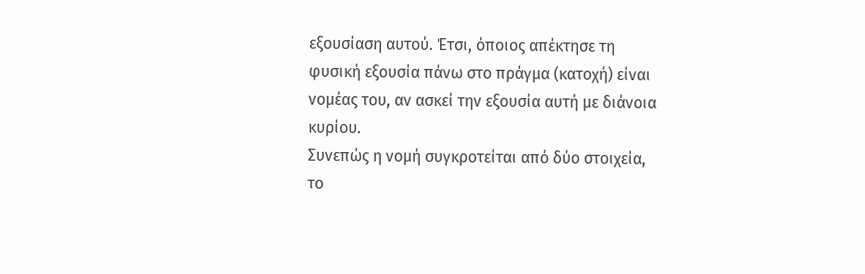εξουσίαση αυτού. Έτσι, όποιος απέκτησε τη φυσική εξουσία πάνω στο πράγμα (κατοχή) είναι νομέας του, αν ασκεί την εξουσία αυτή με διάνοια κυρίου.
Συνεπώς η νομή συγκροτείται από δύο στοιχεία, το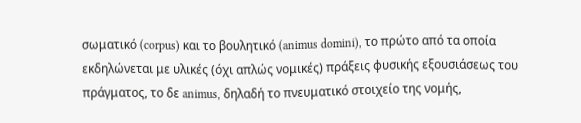σωματικό (corpus) και το βουλητικό (animus domini), το πρώτο από τα οποία εκδηλώνεται με υλικές (όχι απλώς νομικές) πράξεις φυσικής εξουσιάσεως του πράγματος, το δε animus, δηλαδή το πνευματικό στοιχείο της νομής,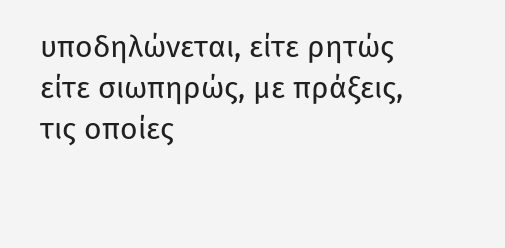υποδηλώνεται, είτε ρητώς είτε σιωπηρώς, με πράξεις, τις οποίες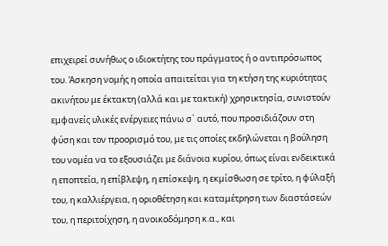επιχειρεί συνήθως ο ιδιοκτήτης του πράγματος ή ο αντιπρόσωπος του. Άσκηση νομής η οποία απαιτείται για τη κτήση της κυριότητας ακινήτου με έκτακτη (αλλά και με τακτική) χρησικτησία, συνιστούν εμφανείς υλικές ενέργειες πάνω σ` αυτό, που προσιδιάζουν στη φύση και τον προορισμό του, με τις οποίες εκδηλώνεται η βούληση του νομέα να το εξουσιάζει με διάνοια κυρίου, όπως είναι ενδεικτικά η εποπτεία, η επίβλεψη, η επίσκεψη, η εκμίσθωση σε τρίτο, η φύλαξή του, η καλλιέργεια, η οριοθέτηση και καταμέτρηση των διαστάσεών του, η περιτοίχηση, η ανοικοδόμηση κ.α., και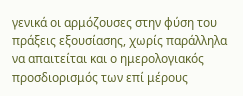γενικά οι αρμόζουσες στην φύση του πράξεις εξουσίασης, χωρίς παράλληλα να απαιτείται και ο ημερολογιακός προσδιορισμός των επί μέρους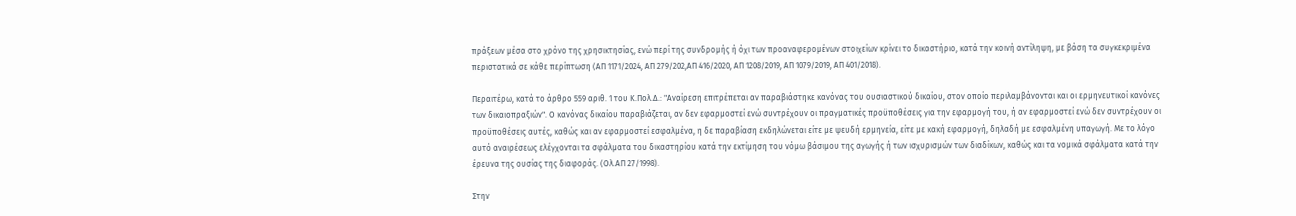πράξεων μέσα στο χρόνο της χρησικτησίας, ενώ περί της συνδρομής ή όχι των προαναφερομένων στοιχείων κρίνει το δικαστήριο, κατά την κοινή αντίληψη, με βάση τα συγκεκριμένα περιστατικά σε κάθε περίπτωση (ΑΠ 1171/2024, ΑΠ 279/202,ΑΠ 416/2020, ΑΠ 1208/2019, ΑΠ 1079/2019, ΑΠ 401/2018).

Περαιτέρω, κατά το άρθρο 559 αριθ. 1 του Κ.Πολ.Δ.: "Αναίρεση επιτρέπεται αν παραβιάστηκε κανόνας του ουσιαστικού δικαίου, στον οποίο περιλαμβάνονται και οι ερμηνευτικοί κανόνες των δικαιοπραξιών". Ο κανόνας δικαίου παραβιάζεται, αν δεν εφαρμοστεί ενώ συντρέχουν οι πραγματικές προϋποθέσεις για την εφαρμογή του, ή αν εφαρμοστεί ενώ δεν συντρέχουν οι προϋποθέσεις αυτές, καθώς και αν εφαρμοστεί εσφαλμένα, η δε παραβίαση εκδηλώνεται είτε με ψευδή ερμηνεία, είτε με κακή εφαρμογή, δηλαδή με εσφαλμένη υπαγωγή. Με το λόγο αυτό αναιρέσεως ελέγχονται τα σφάλματα του δικαστηρίου κατά την εκτίμηση του νόμω βάσιμου της αγωγής ή των ισχυρισμών των διαδίκων, καθώς και τα νομικά σφάλματα κατά την έρευνα της ουσίας της διαφοράς. (Ολ.ΑΠ 27/1998).

Στην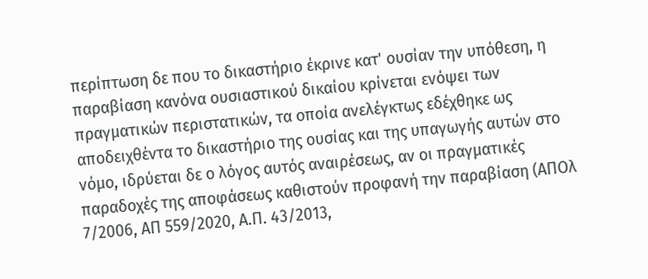περίπτωση δε που το δικαστήριο έκρινε κατ' ουσίαν την υπόθεση, η παραβίαση κανόνα ουσιαστικού δικαίου κρίνεται ενόψει των πραγματικών περιστατικών, τα οποία ανελέγκτως εδέχθηκε ως αποδειχθέντα το δικαστήριο της ουσίας και της υπαγωγής αυτών στο νόμο, ιδρύεται δε ο λόγος αυτός αναιρέσεως, αν οι πραγματικές παραδοχές της αποφάσεως καθιστούν προφανή την παραβίαση (ΑΠΟλ 7/2006, ΑΠ 559/2020, Α.Π. 43/2013,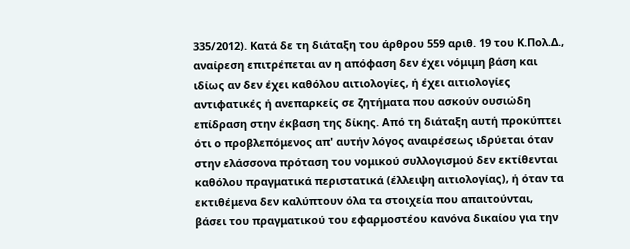335/2012). Κατά δε τη διάταξη του άρθρου 559 αριθ. 19 του Κ.Πολ.Δ., αναίρεση επιτρέπεται αν η απόφαση δεν έχει νόμιμη βάση και ιδίως αν δεν έχει καθόλου αιτιολογίες, ή έχει αιτιολογίες αντιφατικές ή ανεπαρκείς σε ζητήματα που ασκούν ουσιώδη επίδραση στην έκβαση της δίκης. Από τη διάταξη αυτή προκύπτει ότι ο προβλεπόμενος απ' αυτήν λόγος αναιρέσεως ιδρύεται όταν στην ελάσσονα πρόταση του νομικού συλλογισμού δεν εκτίθενται καθόλου πραγματικά περιστατικά (έλλειψη αιτιολογίας), ή όταν τα εκτιθέμενα δεν καλύπτουν όλα τα στοιχεία που απαιτούνται, βάσει του πραγματικού του εφαρμοστέου κανόνα δικαίου για την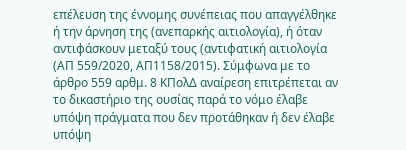επέλευση της έννομης συνέπειας που απαγγέλθηκε ή την άρνηση της (ανεπαρκής αιτιολογία), ή όταν αντιφάσκουν μεταξύ τους (αντιφατική αιτιολογία (ΑΠ 559/2020, ΑΠ1158/2015). Σύμφωνα με το άρθρο 559 αρθμ. 8 ΚΠολΔ αναίρεση επιτρέπεται αν το δικαστήριο της ουσίας παρά το νόμο έλαβε υπόψη πράγματα που δεν προτάθηκαν ή δεν έλαβε υπόψη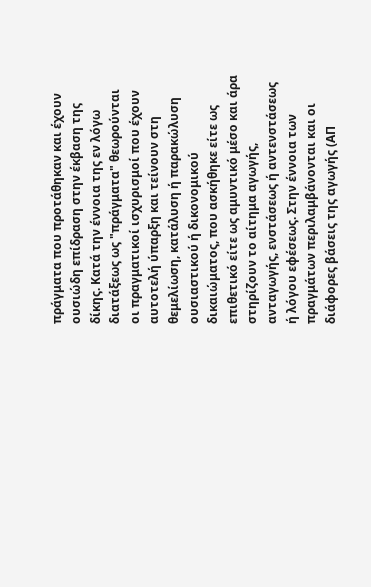πράγματα που προτάθηκαν και έχουν ουσιώδη επίδραση στην έκβαση της δίκης. Κατά την έννοια της εν λόγω διατάξεως ως "πράγματα" θεωρούνται οι πραγματικοί ισχυρισμοί που έχουν αυτοτελή ύπαρξη και τείνουν στη θεμελίωση, κατάλυση ή παρακώλυση ουσιαστικού ή δικονομικού δικαιώματος, που ασκήθηκε είτε ως επιθετικό είτε ως αμυντικό μέσο και άρα στηρίζουν το αίτημα αγωγής, ανταγωγής, ενστάσεως ή αντενστάσεως ή λόγου εφέσεως. Στην έννοια των πραγμάτων περιλαμβάνονται και οι διάφορες βάσεις της αγωγής (ΑΠ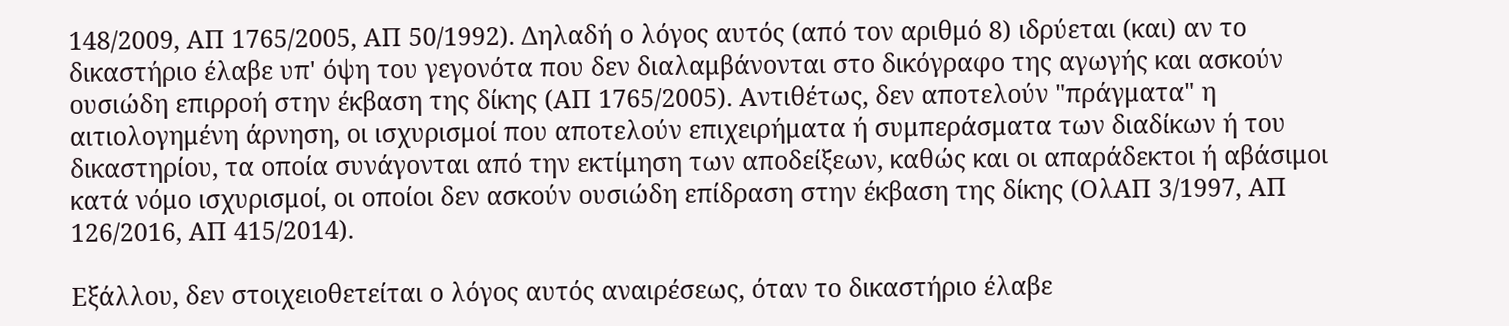148/2009, ΑΠ 1765/2005, ΑΠ 50/1992). Δηλαδή ο λόγος αυτός (από τον αριθμό 8) ιδρύεται (και) αν το δικαστήριο έλαβε υπ' όψη του γεγονότα που δεν διαλαμβάνονται στο δικόγραφο της αγωγής και ασκούν ουσιώδη επιρροή στην έκβαση της δίκης (ΑΠ 1765/2005). Αντιθέτως, δεν αποτελούν "πράγματα" η αιτιολογημένη άρνηση, οι ισχυρισμοί που αποτελούν επιχειρήματα ή συμπεράσματα των διαδίκων ή του δικαστηρίου, τα οποία συνάγονται από την εκτίμηση των αποδείξεων, καθώς και οι απαράδεκτοι ή αβάσιμοι κατά νόμο ισχυρισμοί, οι οποίοι δεν ασκούν ουσιώδη επίδραση στην έκβαση της δίκης (ΟλΑΠ 3/1997, ΑΠ 126/2016, ΑΠ 415/2014).

Εξάλλου, δεν στοιχειοθετείται ο λόγος αυτός αναιρέσεως, όταν το δικαστήριο έλαβε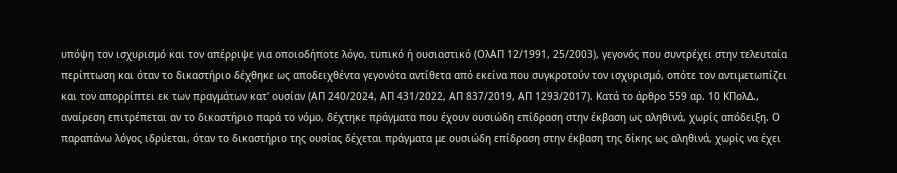υπόψη τον ισχυρισμό και τον απέρριψε για οποιοδήποτε λόγο, τυπικό ή ουσιαστικό (ΟλΑΠ 12/1991, 25/2003), γεγονός που συντρέχει στην τελευταία περίπτωση και όταν το δικαστήριο δέχθηκε ως αποδειχθέντα γεγονότα αντίθετα από εκείνα που συγκροτούν τον ισχυρισμό, οπότε τον αντιμετωπίζει και τον απορρίπτει εκ των πραγμάτων κατ' ουσίαν (ΑΠ 240/2024, ΑΠ 431/2022, ΑΠ 837/2019, ΑΠ 1293/2017). Κατά το άρθρο 559 αρ. 10 ΚΠολΔ., αναίρεση επιτρέπεται αν το δικαστήριο παρά το νόμο, δέχτηκε πράγματα που έχουν ουσιώδη επίδραση στην έκβαση ως αληθινά, χωρίς απόδειξη. Ο παραπάνω λόγος ιδρύεται, όταν το δικαστήριο της ουσίας δέχεται πράγματα με ουσιώδη επίδραση στην έκβαση της δίκης ως αληθινά, χωρίς να έχει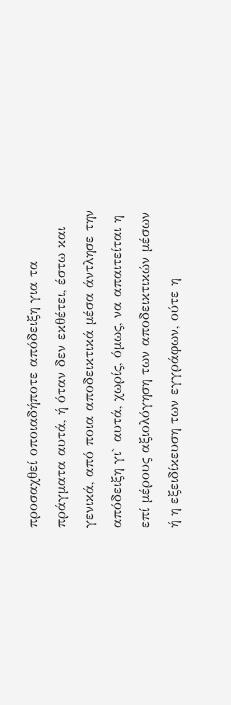προσαχθεί οποιαδήποτε απόδειξη για τα πράγματα αυτά, ή όταν δεν εκθέτει, έστω και γενικά, από ποια αποδεικτικά μέσα άντλησε την απόδειξη γι` αυτά, χωρίς, όμως, να απαιτείται η επί μέρους αξιολόγηση των αποδεικτικών μέσων ή η εξειδίκευση των εγγράφων, ούτε η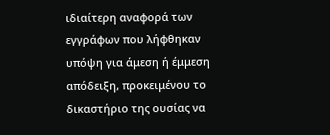ιδιαίτερη αναφορά των εγγράφων που λήφθηκαν υπόψη για άμεση ή έμμεση απόδειξη, προκειμένου το δικαστήριο της ουσίας να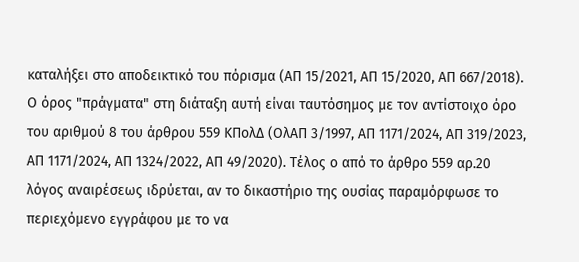καταλήξει στο αποδεικτικό του πόρισμα (ΑΠ 15/2021, ΑΠ 15/2020, ΑΠ 667/2018). Ο όρος "πράγματα" στη διάταξη αυτή είναι ταυτόσημος με τον αντίστοιχο όρο του αριθμού 8 του άρθρου 559 ΚΠολΔ (ΟλΑΠ 3/1997, ΑΠ 1171/2024, ΑΠ 319/2023, ΑΠ 1171/2024, ΑΠ 1324/2022, ΑΠ 49/2020). Τέλος ο από το άρθρο 559 αρ.20 λόγος αναιρέσεως ιδρύεται, αν το δικαστήριο της ουσίας παραμόρφωσε το περιεχόμενο εγγράφου με το να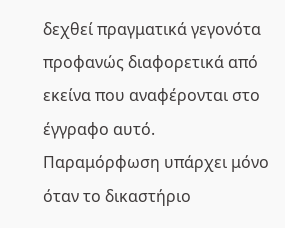δεχθεί πραγματικά γεγονότα προφανώς διαφορετικά από εκείνα που αναφέρονται στο έγγραφο αυτό. Παραμόρφωση υπάρχει μόνο όταν το δικαστήριο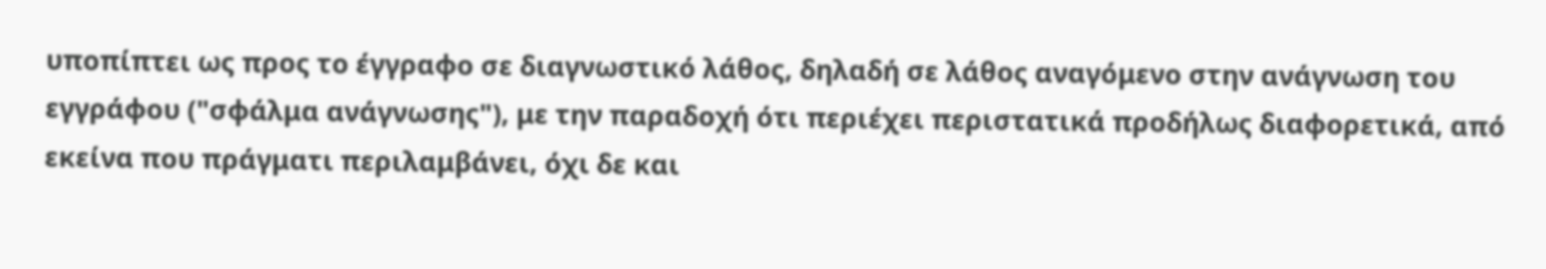υποπίπτει ως προς το έγγραφο σε διαγνωστικό λάθος, δηλαδή σε λάθος αναγόμενο στην ανάγνωση του εγγράφου ("σφάλμα ανάγνωσης"), με την παραδοχή ότι περιέχει περιστατικά προδήλως διαφορετικά, από εκείνα που πράγματι περιλαμβάνει, όχι δε και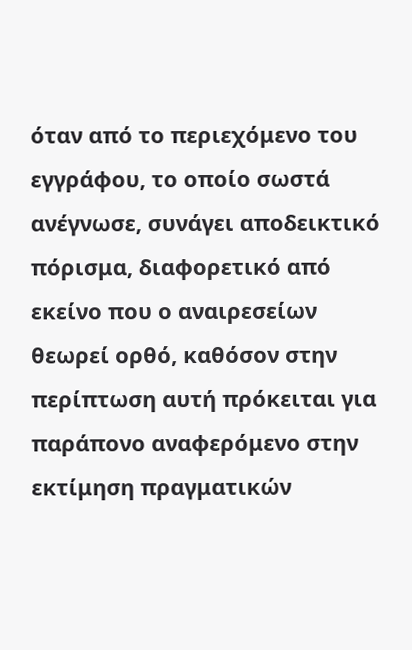όταν από το περιεχόμενο του εγγράφου, το οποίο σωστά ανέγνωσε, συνάγει αποδεικτικό πόρισμα, διαφορετικό από εκείνο που ο αναιρεσείων θεωρεί ορθό, καθόσον στην περίπτωση αυτή πρόκειται για παράπονο αναφερόμενο στην εκτίμηση πραγματικών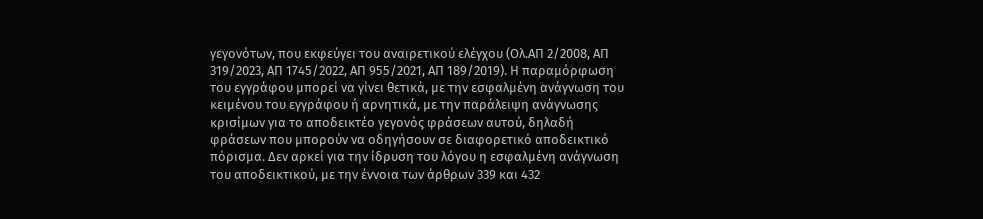γεγονότων, που εκφεύγει του αναιρετικού ελέγχου (Ολ.ΑΠ 2/2008, ΑΠ 319/2023, ΑΠ 1745/2022, ΑΠ 955/2021, ΑΠ 189/2019). Η παραμόρφωση του εγγράφου μπορεί να γίνει θετικά, με την εσφαλμένη ανάγνωση του κειμένου του εγγράφου ή αρνητικά, με την παράλειψη ανάγνωσης κρισίμων για το αποδεικτέο γεγονός φράσεων αυτού, δηλαδή φράσεων που μπορούν να οδηγήσουν σε διαφορετικό αποδεικτικό πόρισμα. Δεν αρκεί για την ίδρυση του λόγου η εσφαλμένη ανάγνωση του αποδεικτικού, με την έννοια των άρθρων 339 και 432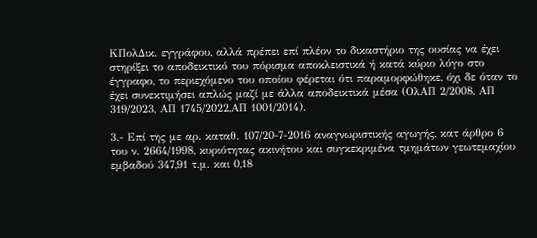ΚΠολΔικ. εγγράφου, αλλά πρέπει επί πλέον το δικαστήριο της ουσίας να έχει στηρίξει το αποδεικτικό του πόρισμα αποκλειστικά ή κατά κύριο λόγο στο έγγραφο, το περιεχόμενο του οποίου φέρεται ότι παραμορφώθηκε, όχι δε όταν το έχει συνεκτιμήσει απλώς μαζί με άλλα αποδεικτικά μέσα (ΟλΑΠ 2/2008, ΑΠ 319/2023, ΑΠ 1745/2022,ΑΠ 1001/2014).

3.- Επί της με αρ. καταθ. 107/20-7-2016 αναγνωριστικής αγωγής, κατ άρθρο 6 του ν. 2664/1998, κυριότητας ακινήτου και συγκεκριμένα τμημάτων γεωτεμαχίου εμβαδού 347,91 τ.μ. και 0,18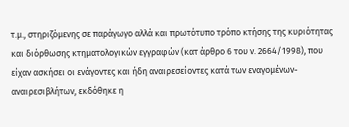τ.μ., στηριζόμενης σε παράγωγο αλλά και πρωτότυπο τρόπο κτήσης της κυριότητας και διόρθωσης κτηματολογικών εγγραφών (κατ άρθρο 6 του ν. 2664/1998), που είχαν ασκήσει οι ενάγοντες και ήδη αναιρεσείοντες κατά των εναγομένων-αναιρεσιβλήτων, εκδόθηκε η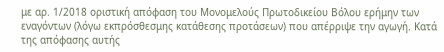με αρ. 1/2018 οριστική απόφαση του Μονομελούς Πρωτοδικείου Βόλου ερήμην των εναγόντων (λόγω εκπρόσθεσμης κατάθεσης προτάσεων) που απέρριψε την αγωγή. Κατά της απόφασης αυτής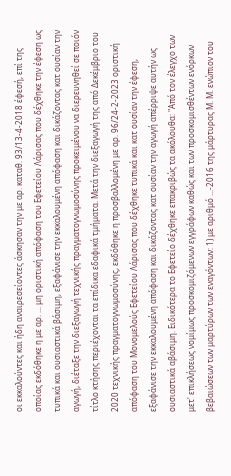οι εκκαλούντες και ήδη αναιρεσείοντες άσκησαν την με αρ. καταθ. 93/13-4-2018 έφεσή, επί της οποίας εκδόθηκε η με αρ. ... μη οριστική απόφαση του Εφετείου Λάρισας που δέχθηκε την έφεση ως τυπικά και ουσιαστικά βάσιμη, εξαφάνισε την εκκαλουμένη απόφαση και δικάζοντας κατ ουσίαν την αγωγή, διέταξε την διεξαγωγή τεχνικής πραγματογνωμοσύνης προκειμένου να διερευνηθεί σε ποιόν τίτλο κτήσης περιέχονται τα επίδικα εδαφικά τμήματα. Μετά την διεξαγωγή της από Δεκέμβριο του 2020 τεχνικής πραγματογνωμοσύνης, εκδόθηκε η προσβαλλομένη με αρ. 96/24-2-2023 οριστική απόφαση του Μονομελούς Εφετείου Λάρισας που δέχθηκε τυπικά και κατ ουσίαν την έφεση, εξαφάνισε την εκκαλουμένη απόφαση και δικάζοντας κατ ουσίαν την αγωγή απέρριψε αυτήν ως ουσιαστικά αβάσιμη. Ειδικότερα το Εφετείο δέχθηκε επακριβώς τα ακόλουθα: "Από τον έλεγχο των μετ' επικλήσεως νομίμως προσκομιζόμενων εγγράφων καθώς και των προσκομισθέντων ενόρκων βεβαιώσεων των μαρτύρων των εναγόντων: 1) με αριθμό ...-2016 της μάρτυρας Μ. Μ. ενώπιον του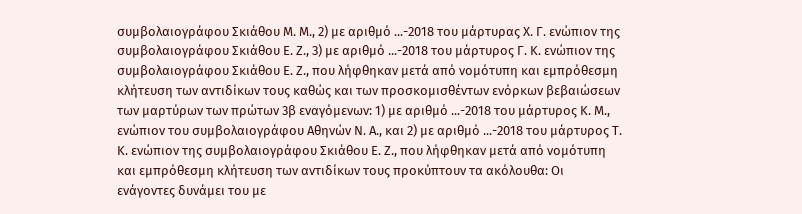συμβολαιογράφου Σκιάθου Μ. Μ., 2) με αριθμό ...-2018 του μάρτυρας Χ. Γ. ενώπιον της συμβολαιογράφου Σκιάθου Ε. Ζ., 3) με αριθμό ...-2018 του μάρτυρος Γ. Κ. ενώπιον της συμβολαιογράφου Σκιάθου Ε. Ζ., που λήφθηκαν μετά από νομότυπη και εμπρόθεσμη κλήτευση των αντιδίκων τους καθώς και των προσκομισθέντων ενόρκων βεβαιώσεων των μαρτύρων των πρώτων 3β εναγόμενων: 1) με αριθμό ...-2018 του μάρτυρος Κ. Μ., ενώπιον του συμβολαιογράφου Αθηνών Ν. Α., και 2) με αριθμό ...-2018 του μάρτυρος Τ. Κ. ενώπιον της συμβολαιογράφου Σκιάθου Ε. Ζ., που λήφθηκαν μετά από νομότυπη και εμπρόθεσμη κλήτευση των αντιδίκων τους προκύπτουν τα ακόλουθα: Οι ενάγοντες δυνάμει του με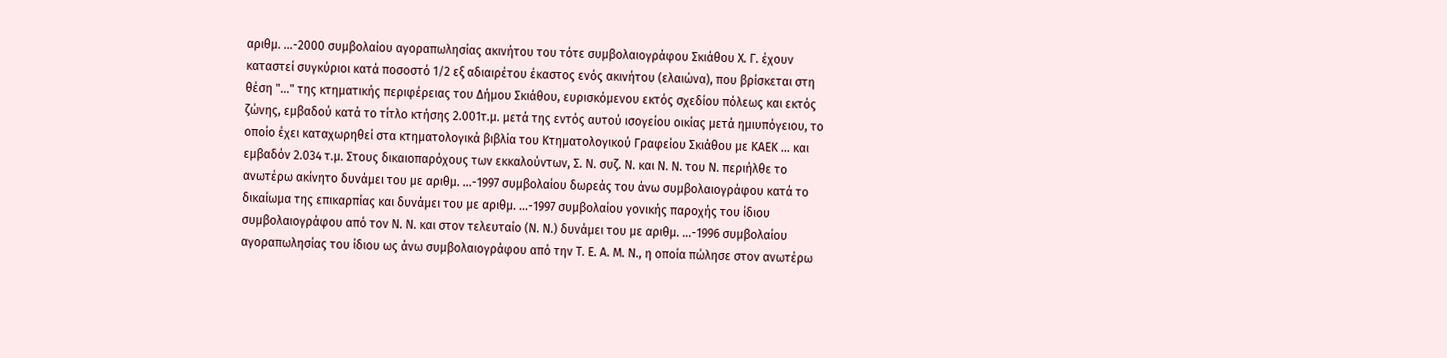αριθμ. ...-2000 συμβολαίου αγοραπωλησίας ακινήτου του τότε συμβολαιογράφου Σκιάθου Χ. Γ. έχουν καταστεί συγκύριοι κατά ποσοστό 1/2 εξ αδιαιρέτου έκαστος ενός ακινήτου (ελαιώνα), που βρίσκεται στη θέση "..." της κτηματικής περιφέρειας του Δήμου Σκιάθου, ευρισκόμενου εκτός σχεδίου πόλεως και εκτός ζώνης, εμβαδού κατά το τίτλο κτήσης 2.001τ.μ. μετά της εντός αυτού ισογείου οικίας μετά ημιυπόγειου, το οποίο έχει καταχωρηθεί στα κτηματολογικά βιβλία του Κτηματολογικού Γραφείου Σκιάθου με ΚΑΕΚ ... και εμβαδόν 2.034 τ.μ. Στους δικαιοπαρόχους των εκκαλούντων, Σ. Ν. συζ. Ν. και Ν. Ν. του Ν. περιήλθε το ανωτέρω ακίνητο δυνάμει του με αριθμ. ...-1997 συμβολαίου δωρεάς του άνω συμβολαιογράφου κατά το δικαίωμα της επικαρπίας και δυνάμει του με αριθμ. ...-1997 συμβολαίου γονικής παροχής του ίδιου συμβολαιογράφου από τον Ν. Ν. και στον τελευταίο (Ν. Ν.) δυνάμει του με αριθμ. ...-1996 συμβολαίου αγοραπωλησίας του ίδιου ως άνω συμβολαιογράφου από την Τ. Ε. Α. Μ. Ν., η οποία πώλησε στον ανωτέρω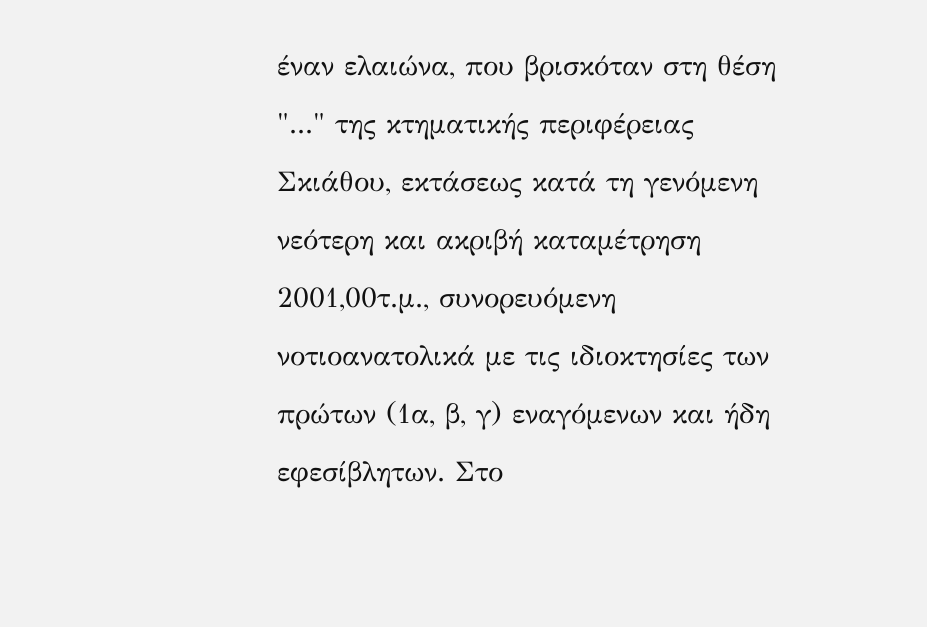έναν ελαιώνα, που βρισκόταν στη θέση "..." της κτηματικής περιφέρειας Σκιάθου, εκτάσεως κατά τη γενόμενη νεότερη και ακριβή καταμέτρηση 2001,00τ.μ., συνορευόμενη νοτιοανατολικά με τις ιδιοκτησίες των πρώτων (1α, β, γ) εναγόμενων και ήδη εφεσίβλητων. Στο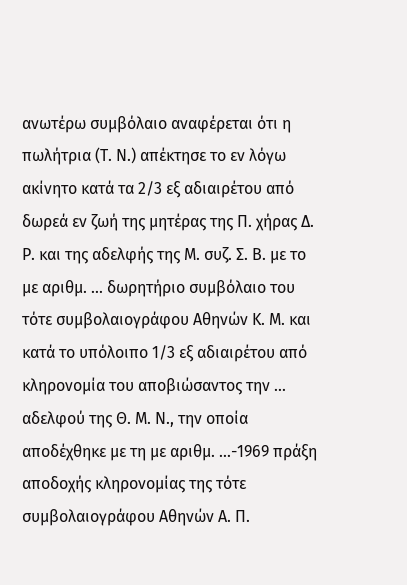ανωτέρω συμβόλαιο αναφέρεται ότι η πωλήτρια (Τ. Ν.) απέκτησε το εν λόγω ακίνητο κατά τα 2/3 εξ αδιαιρέτου από δωρεά εν ζωή της μητέρας της Π. χήρας Δ. Ρ. και της αδελφής της Μ. συζ. Σ. Β. με το με αριθμ. ... δωρητήριο συμβόλαιο του τότε συμβολαιογράφου Αθηνών Κ. Μ. και κατά το υπόλοιπο 1/3 εξ αδιαιρέτου από κληρονομία του αποβιώσαντος την ... αδελφού της Θ. Μ. Ν., την οποία αποδέχθηκε με τη με αριθμ. ...-1969 πράξη αποδοχής κληρονομίας της τότε συμβολαιογράφου Αθηνών Α. Π.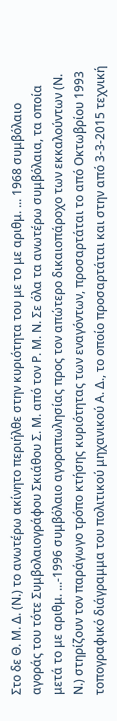Στο δε Θ. Μ. Δ. (Ν.) το ανωτέρω ακίνητο περιήλθε στην κυριότητα του με το με αριθμ. ... 1968 συμβόλαιο αγοράς του τότε Συμβολαιογράφου Σκιάθου Σ. Μ. από τον Ρ. Μ. Ν. Σε όλα τα ανωτέρω συμβόλαια, τα οποία μετά το με αριθμ. ...-1996 συμβόλαιο αγοραπωλησίας προς τον απώτερο δικαιοπάροχο των εκκαλούντων (Ν. Ν.) στηρίζουν τον παράγωγο τρόπο κτήσης κυριότητας των εναγόντων, προσαρτάται το από Οκτωβρίου 1993 τοπογραφικό διάγραμμα του πολιτικού μηχανικού Α. Δ., το οποίο προσαρτάται και στην από 3-3-2015 τεχνική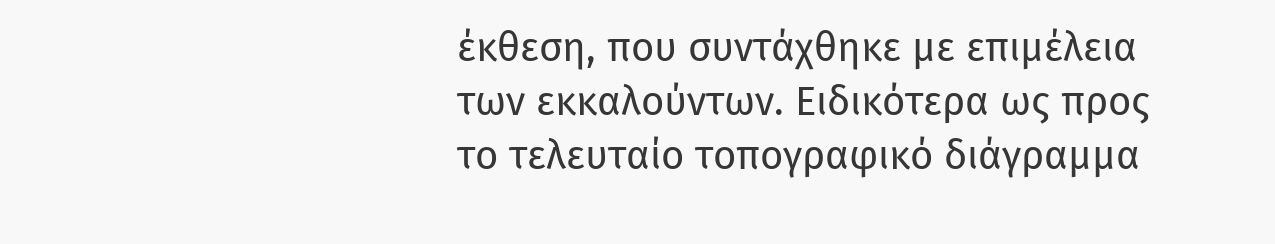έκθεση, που συντάχθηκε με επιμέλεια των εκκαλούντων. Ειδικότερα ως προς το τελευταίο τοπογραφικό διάγραμμα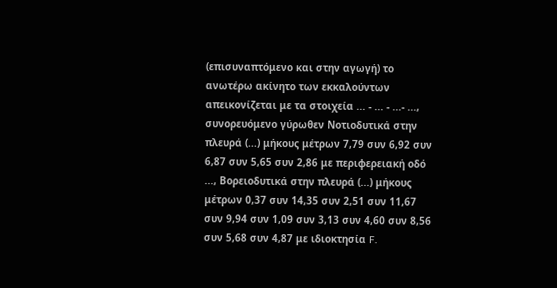(επισυναπτόμενο και στην αγωγή) το ανωτέρω ακίνητο των εκκαλούντων απεικονίζεται με τα στοιχεία ... - ... - ...- ..., συνορευόμενο γύρωθεν Νοτιοδυτικά στην πλευρά (...) μήκους μέτρων 7,79 συν 6,92 συν 6,87 συν 5,65 συν 2,86 με περιφερειακή οδό ..., Βορειοδυτικά στην πλευρά (...) μήκους μέτρων 0,37 συν 14,35 συν 2,51 συν 11,67 συν 9,94 συν 1,09 συν 3,13 συν 4,60 συν 8,56 συν 5,68 συν 4,87 με ιδιοκτησία F.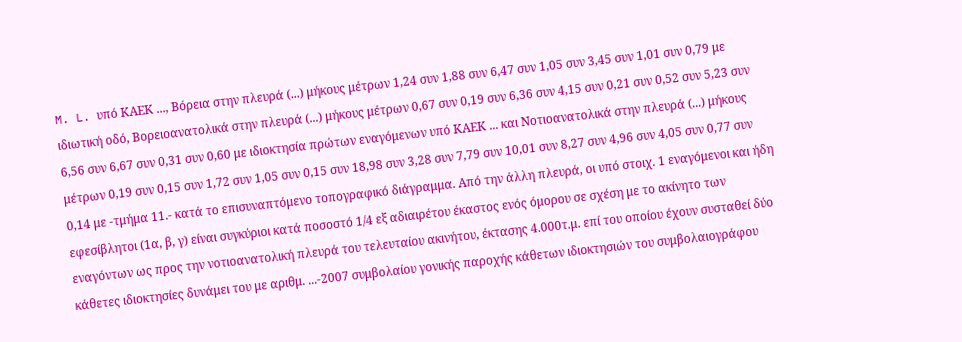M. L. υπό ΚΑΕΚ ..., Βόρεια στην πλευρά (...) μήκους μέτρων 1,24 συν 1,88 συν 6,47 συν 1,05 συν 3,45 συν 1,01 συν 0,79 με ιδιωτική οδό, Βορειοανατολικά στην πλευρά (...) μήκους μέτρων 0,67 συν 0,19 συν 6,36 συν 4,15 συν 0,21 συν 0,52 συν 5,23 συν 6,56 συν 6,67 συν 0,31 συν 0,60 με ιδιοκτησία πρώτων εναγόμενων υπό ΚΑΕΚ ... και Νοτιοανατολικά στην πλευρά (...) μήκους μέτρων 0,19 συν 0,15 συν 1,72 συν 1,05 συν 0,15 συν 18,98 συν 3,28 συν 7,79 συν 10,01 συν 8,27 συν 4,96 συν 4,05 συν 0,77 συν 0,14 με -τμήμα 11.- κατά το επισυναπτόμενο τοπογραφικό διάγραμμα. Από την άλλη πλευρά, οι υπό στοιχ. 1 εναγόμενοι και ήδη εφεσίβλητοι (1α, β, γ) είναι συγκύριοι κατά ποσοστό 1/4 εξ αδιαιρέτου έκαστος ενός όμορου σε σχέση με το ακίνητο των εναγόντων ως προς την νοτιοανατολική πλευρά του τελευταίου ακινήτου, έκτασης 4.000τ.μ. επί του οποίου έχουν συσταθεί δύο κάθετες ιδιοκτησίες δυνάμει του με αριθμ. ...-2007 συμβολαίου γονικής παροχής κάθετων ιδιοκτησιών του συμβολαιογράφου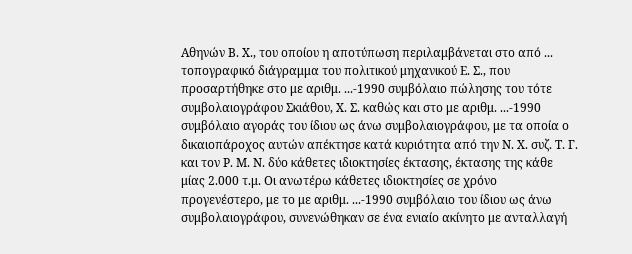Αθηνών Β. Χ., του οποίου η αποτύπωση περιλαμβάνεται στο από ... τοπογραφικό διάγραμμα του πολιτικού μηχανικού Ε. Σ., που προσαρτήθηκε στο με αριθμ. ...-1990 συμβόλαιο πώλησης του τότε συμβολαιογράφου Σκιάθου, Χ. Σ. καθώς και στο με αριθμ. ...-1990 συμβόλαιο αγοράς του ίδιου ως άνω συμβολαιογράφου, με τα οποία ο δικαιοπάροχος αυτών απέκτησε κατά κυριότητα από την Ν. Χ. συζ. Τ. Γ. και τον Ρ. Μ. Ν. δύο κάθετες ιδιοκτησίες έκτασης, έκτασης της κάθε μίας 2.000 τ.μ. Οι ανωτέρω κάθετες ιδιοκτησίες σε χρόνο προγενέστερο, με το με αριθμ. ...-1990 συμβόλαιο του ίδιου ως άνω συμβολαιογράφου, συνενώθηκαν σε ένα ενιαίο ακίνητο με ανταλλαγή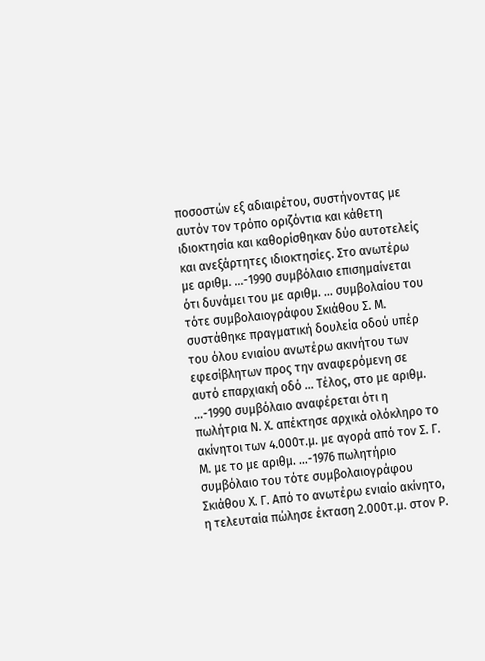ποσοστών εξ αδιαιρέτου, συστήνοντας με αυτόν τον τρόπο οριζόντια και κάθετη ιδιοκτησία και καθορίσθηκαν δύο αυτοτελείς και ανεξάρτητες ιδιοκτησίες. Στο ανωτέρω με αριθμ. ...-1990 συμβόλαιο επισημαίνεται ότι δυνάμει του με αριθμ. ... συμβολαίου του τότε συμβολαιογράφου Σκιάθου Σ. Μ. συστάθηκε πραγματική δουλεία οδού υπέρ του όλου ενιαίου ανωτέρω ακινήτου των εφεσίβλητων προς την αναφερόμενη σε αυτό επαρχιακή οδό ... Τέλος, στο με αριθμ. ...-1990 συμβόλαιο αναφέρεται ότι η πωλήτρια Ν. Χ. απέκτησε αρχικά ολόκληρο το ακίνητοι των 4.000τ.μ. με αγορά από τον Σ. Γ. Μ. με το με αριθμ. ...-1976 πωλητήριο συμβόλαιο του τότε συμβολαιογράφου Σκιάθου Χ. Γ. Από το ανωτέρω ενιαίο ακίνητο, η τελευταία πώλησε έκταση 2.000τ.μ. στον Ρ.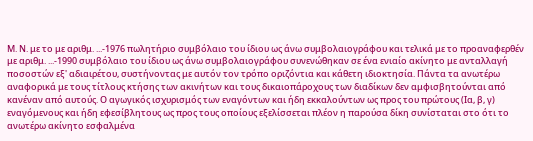Μ. Ν. με το με αριθμ. ...-1976 πωλητήριο συμβόλαιο του ίδιου ως άνω συμβολαιογράφου και τελικά με το προαναφερθέν με αριθμ. ...-1990 συμβόλαιο του ίδιου ως άνω συμβολαιογράφου συνενώθηκαν σε ένα ενιαίο ακίνητο με ανταλλαγή ποσοστών εξ' αδιαιρέτου, συστήνοντας με αυτόν τον τρόπο οριζόντια και κάθετη ιδιοκτησία. Πάντα τα ανωτέρω αναφορικά με τους τίτλους κτήσης των ακινήτων και τους δικαιοπάροχους των διαδίκων δεν αμφισβητούνται από κανέναν από αυτούς. Ο αγωγικός ισχυρισμός των εναγόντων και ήδη εκκαλούντων ως προς του πρώτους (Ια, β, γ) εναγόμενους και ήδη εφεσίβλητους ως προς τους οποίους εξελίσσεται πλέον η παρούσα δίκη συνίσταται στο ότι το ανωτέρω ακίνητο εσφαλμένα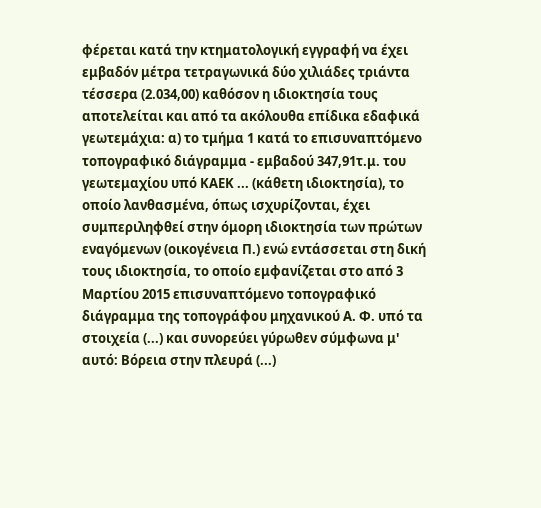φέρεται κατά την κτηματολογική εγγραφή να έχει εμβαδόν μέτρα τετραγωνικά δύο χιλιάδες τριάντα τέσσερα (2.034,00) καθόσον η ιδιοκτησία τους αποτελείται και από τα ακόλουθα επίδικα εδαφικά γεωτεμάχια: α) το τμήμα 1 κατά το επισυναπτόμενο τοπογραφικό διάγραμμα - εμβαδού 347,91τ.μ. του γεωτεμαχίου υπό ΚΑΕΚ ... (κάθετη ιδιοκτησία), το οποίο λανθασμένα, όπως ισχυρίζονται, έχει συμπεριληφθεί στην όμορη ιδιοκτησία των πρώτων εναγόμενων (οικογένεια Π.) ενώ εντάσσεται στη δική τους ιδιοκτησία, το οποίο εμφανίζεται στο από 3 Μαρτίου 2015 επισυναπτόμενο τοπογραφικό διάγραμμα της τοπογράφου μηχανικού Α. Φ. υπό τα στοιχεία (...) και συνορεύει γύρωθεν σύμφωνα μ' αυτό: Βόρεια στην πλευρά (...)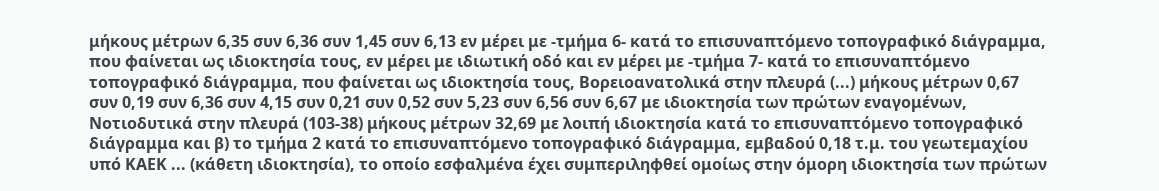μήκους μέτρων 6,35 συν 6,36 συν 1,45 συν 6,13 εν μέρει με -τμήμα 6- κατά το επισυναπτόμενο τοπογραφικό διάγραμμα, που φαίνεται ως ιδιοκτησία τους, εν μέρει με ιδιωτική οδό και εν μέρει με -τμήμα 7- κατά το επισυναπτόμενο τοπογραφικό διάγραμμα, που φαίνεται ως ιδιοκτησία τους, Βορειοανατολικά στην πλευρά (...) μήκους μέτρων 0,67 συν 0,19 συν 6,36 συν 4,15 συν 0,21 συν 0,52 συν 5,23 συν 6,56 συν 6,67 με ιδιοκτησία των πρώτων εναγομένων, Νοτιοδυτικά στην πλευρά (103-38) μήκους μέτρων 32,69 με λοιπή ιδιοκτησία κατά το επισυναπτόμενο τοπογραφικό διάγραμμα και β) το τμήμα 2 κατά το επισυναπτόμενο τοπογραφικό διάγραμμα, εμβαδού 0,18 τ.μ. του γεωτεμαχίου υπό ΚΑΕΚ ... (κάθετη ιδιοκτησία), το οποίο εσφαλμένα έχει συμπεριληφθεί ομοίως στην όμορη ιδιοκτησία των πρώτων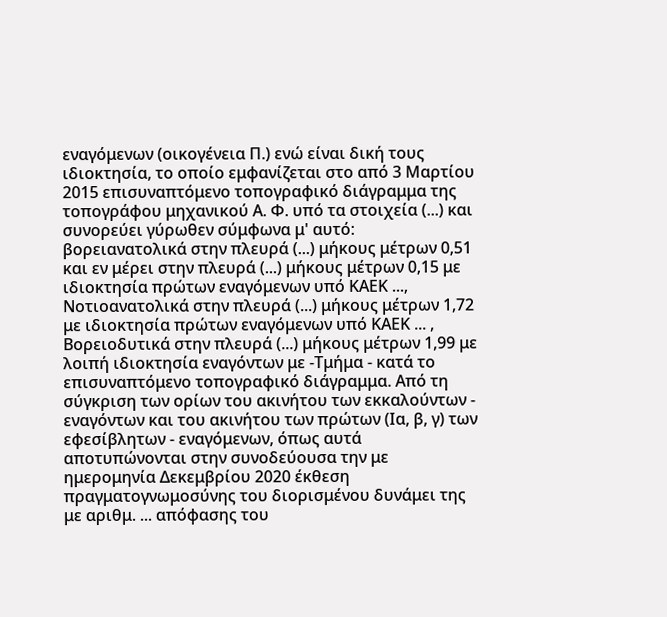εναγόμενων (οικογένεια Π.) ενώ είναι δική τους ιδιοκτησία, το οποίο εμφανίζεται στο από 3 Μαρτίου 2015 επισυναπτόμενο τοπογραφικό διάγραμμα της τοπογράφου μηχανικού Α. Φ. υπό τα στοιχεία (...) και συνορεύει γύρωθεν σύμφωνα μ' αυτό: βορειανατολικά στην πλευρά (...) μήκους μέτρων 0,51 και εν μέρει στην πλευρά (...) μήκους μέτρων 0,15 με ιδιοκτησία πρώτων εναγόμενων υπό ΚΑΕΚ ..., Νοτιοανατολικά στην πλευρά (...) μήκους μέτρων 1,72 με ιδιοκτησία πρώτων εναγόμενων υπό ΚΑΕΚ ... , Βορειοδυτικά στην πλευρά (...) μήκους μέτρων 1,99 με λοιπή ιδιοκτησία εναγόντων με -Τμήμα - κατά το επισυναπτόμενο τοπογραφικό διάγραμμα. Από τη σύγκριση των ορίων του ακινήτου των εκκαλούντων - εναγόντων και του ακινήτου των πρώτων (Ια, β, γ) των εφεσίβλητων - εναγόμενων, όπως αυτά αποτυπώνονται στην συνοδεύουσα την με ημερομηνία Δεκεμβρίου 2020 έκθεση πραγματογνωμοσύνης του διορισμένου δυνάμει της με αριθμ. ... απόφασης του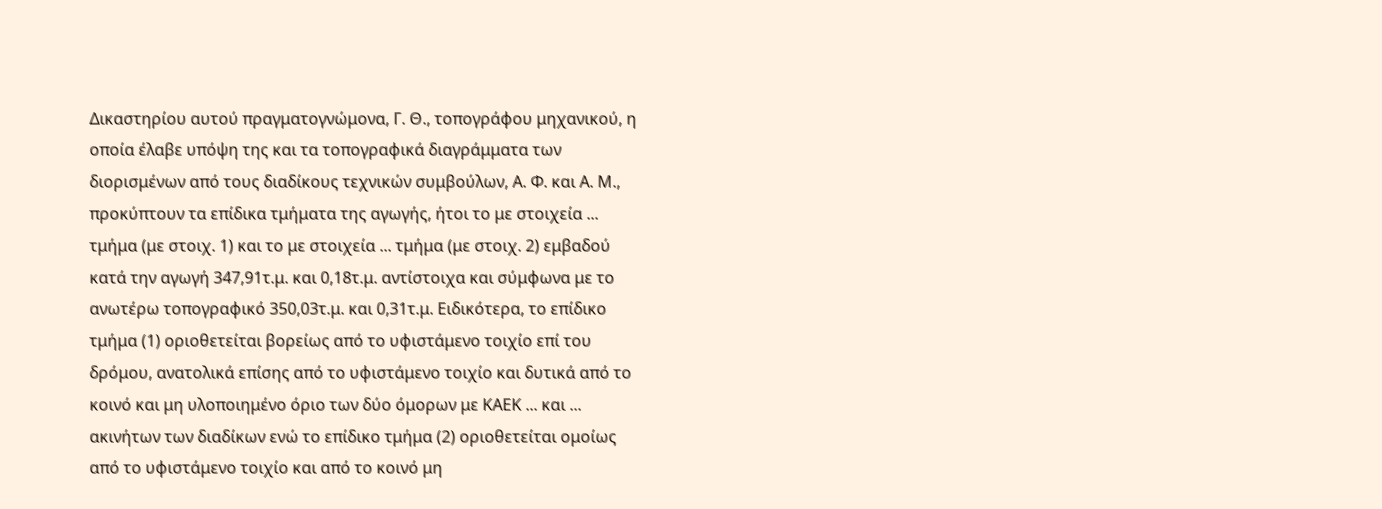Δικαστηρίου αυτού πραγματογνώμονα, Γ. Θ., τοπογράφου μηχανικού, η οποία έλαβε υπόψη της και τα τοπογραφικά διαγράμματα των διορισμένων από τους διαδίκους τεχνικών συμβούλων, Α. Φ. και Α. Μ., προκύπτουν τα επίδικα τμήματα της αγωγής, ήτοι το με στοιχεία ... τμήμα (με στοιχ. 1) και το με στοιχεία ... τμήμα (με στοιχ. 2) εμβαδού κατά την αγωγή 347,91τ.μ. και 0,18τ.μ. αντίστοιχα και σύμφωνα με το ανωτέρω τοπογραφικό 350,03τ.μ. και 0,31τ.μ. Ειδικότερα, το επίδικο τμήμα (1) οριοθετείται βορείως από το υφιστάμενο τοιχίο επί του δρόμου, ανατολικά επίσης από το υφιστάμενο τοιχίο και δυτικά από το κοινό και μη υλοποιημένο όριο των δύο όμορων με ΚΑΕΚ ... και ... ακινήτων των διαδίκων ενώ το επίδικο τμήμα (2) οριοθετείται ομοίως από το υφιστάμενο τοιχίο και από το κοινό μη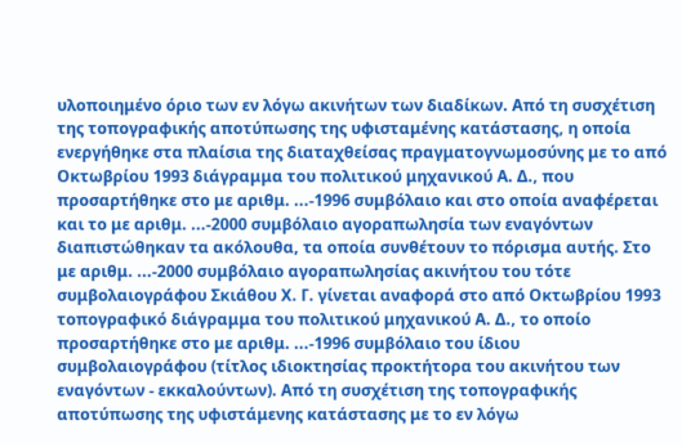υλοποιημένο όριο των εν λόγω ακινήτων των διαδίκων. Από τη συσχέτιση της τοπογραφικής αποτύπωσης της υφισταμένης κατάστασης, η οποία ενεργήθηκε στα πλαίσια της διαταχθείσας πραγματογνωμοσύνης με το από Οκτωβρίου 1993 διάγραμμα του πολιτικού μηχανικού Α. Δ., που προσαρτήθηκε στο με αριθμ. ...-1996 συμβόλαιο και στο οποία αναφέρεται και το με αριθμ. ...-2000 συμβόλαιο αγοραπωλησία των εναγόντων διαπιστώθηκαν τα ακόλουθα, τα οποία συνθέτουν το πόρισμα αυτής. Στο με αριθμ. ...-2000 συμβόλαιο αγοραπωλησίας ακινήτου του τότε συμβολαιογράφου Σκιάθου Χ. Γ. γίνεται αναφορά στο από Οκτωβρίου 1993 τοπογραφικό διάγραμμα του πολιτικού μηχανικού Α. Δ., το οποίο προσαρτήθηκε στο με αριθμ. ...-1996 συμβόλαιο του ίδιου συμβολαιογράφου (τίτλος ιδιοκτησίας προκτήτορα του ακινήτου των εναγόντων - εκκαλούντων). Από τη συσχέτιση της τοπογραφικής αποτύπωσης της υφιστάμενης κατάστασης με το εν λόγω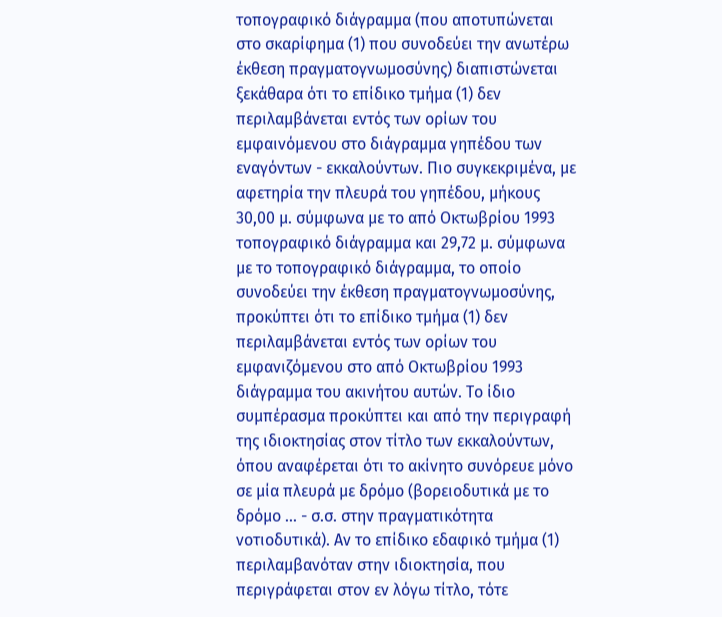τοπογραφικό διάγραμμα (που αποτυπώνεται στο σκαρίφημα (1) που συνοδεύει την ανωτέρω έκθεση πραγματογνωμοσύνης) διαπιστώνεται ξεκάθαρα ότι το επίδικο τμήμα (1) δεν περιλαμβάνεται εντός των ορίων του εμφαινόμενου στο διάγραμμα γηπέδου των εναγόντων - εκκαλούντων. Πιο συγκεκριμένα, με αφετηρία την πλευρά του γηπέδου, μήκους 30,00 μ. σύμφωνα με το από Οκτωβρίου 1993 τοπογραφικό διάγραμμα και 29,72 μ. σύμφωνα με το τοπογραφικό διάγραμμα, το οποίο συνοδεύει την έκθεση πραγματογνωμοσύνης, προκύπτει ότι το επίδικο τμήμα (1) δεν περιλαμβάνεται εντός των ορίων του εμφανιζόμενου στο από Οκτωβρίου 1993 διάγραμμα του ακινήτου αυτών. Το ίδιο συμπέρασμα προκύπτει και από την περιγραφή της ιδιοκτησίας στον τίτλο των εκκαλούντων, όπου αναφέρεται ότι το ακίνητο συνόρευε μόνο σε μία πλευρά με δρόμο (βορειοδυτικά με το δρόμο ... - σ.σ. στην πραγματικότητα νοτιοδυτικά). Αν το επίδικο εδαφικό τμήμα (1) περιλαμβανόταν στην ιδιοκτησία, που περιγράφεται στον εν λόγω τίτλο, τότε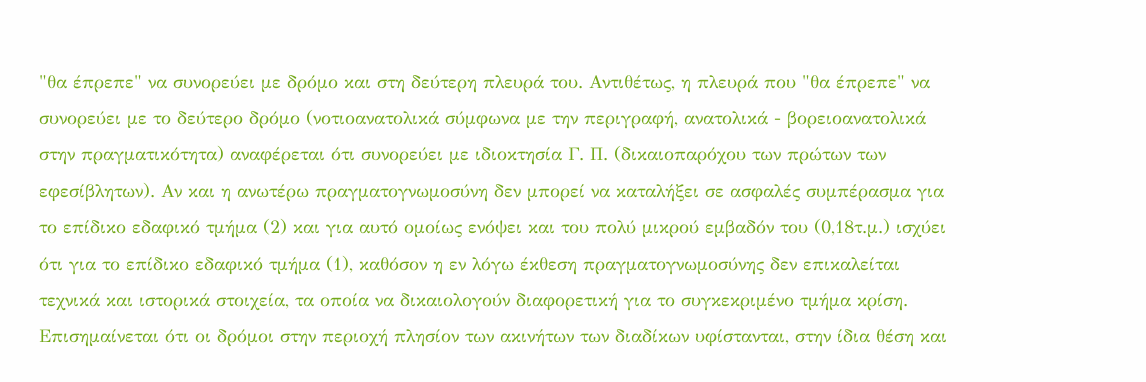"θα έπρεπε" να συνορεύει με δρόμο και στη δεύτερη πλευρά του. Αντιθέτως, η πλευρά που "θα έπρεπε" να συνορεύει με το δεύτερο δρόμο (νοτιοανατολικά σύμφωνα με την περιγραφή, ανατολικά - βορειοανατολικά στην πραγματικότητα) αναφέρεται ότι συνορεύει με ιδιοκτησία Γ. Π. (δικαιοπαρόχου των πρώτων των εφεσίβλητων). Αν και η ανωτέρω πραγματογνωμοσύνη δεν μπορεί να καταλήξει σε ασφαλές συμπέρασμα για το επίδικο εδαφικό τμήμα (2) και για αυτό ομοίως ενόψει και του πολύ μικρού εμβαδόν του (0,18τ.μ.) ισχύει ότι για το επίδικο εδαφικό τμήμα (1), καθόσον η εν λόγω έκθεση πραγματογνωμοσύνης δεν επικαλείται τεχνικά και ιστορικά στοιχεία, τα οποία να δικαιολογούν διαφορετική για το συγκεκριμένο τμήμα κρίση. Επισημαίνεται ότι οι δρόμοι στην περιοχή πλησίον των ακινήτων των διαδίκων υφίστανται, στην ίδια θέση και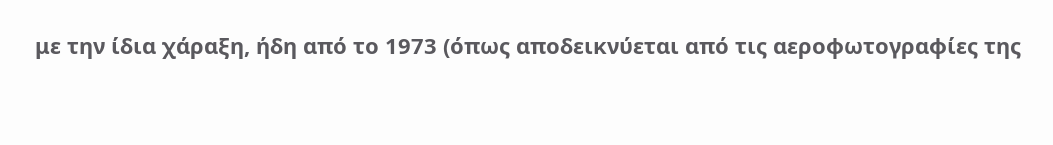με την ίδια χάραξη, ήδη από το 1973 (όπως αποδεικνύεται από τις αεροφωτογραφίες της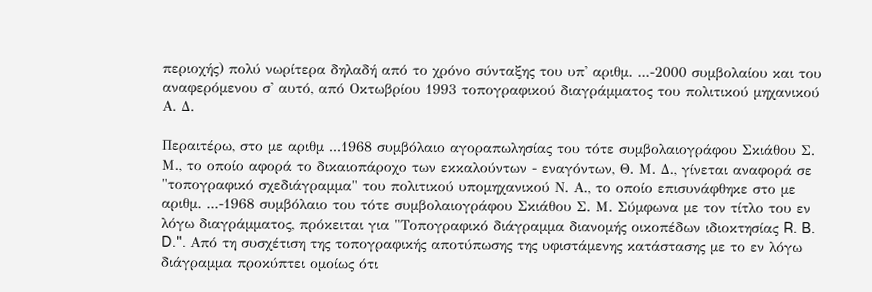περιοχής) πολύ νωρίτερα δηλαδή από το χρόνο σύνταξης του υπ' αριθμ. ...-2000 συμβολαίου και του αναφερόμενου σ' αυτό, από Οκτωβρίου 1993 τοπογραφικού διαγράμματος του πολιτικού μηχανικού Α. Δ.

Περαιτέρω, στο με αριθμ ...1968 συμβόλαιο αγοραπωλησίας του τότε συμβολαιογράφου Σκιάθου Σ. Μ., το οποίο αφορά το δικαιοπάροχο των εκκαλούντων - εναγόντων, Θ. Μ. Δ., γίνεται αναφορά σε "τοπογραφικό σχεδιάγραμμα" του πολιτικού υπομηχανικού Ν. Α., το οποίο επισυνάφθηκε στο με αριθμ. ...-1968 συμβόλαιο του τότε συμβολαιογράφου Σκιάθου Σ. Μ. Σύμφωνα με τον τίτλο του εν λόγω διαγράμματος, πρόκειται για "Τοπογραφικό διάγραμμα διανομής οικοπέδων ιδιοκτησίας R. B. D.". Από τη συσχέτιση της τοπογραφικής αποτύπωσης της υφιστάμενης κατάστασης με το εν λόγω διάγραμμα προκύπτει ομοίως ότι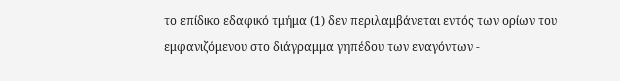το επίδικο εδαφικό τμήμα (1) δεν περιλαμβάνεται εντός των ορίων του εμφανιζόμενου στο διάγραμμα γηπέδου των εναγόντων -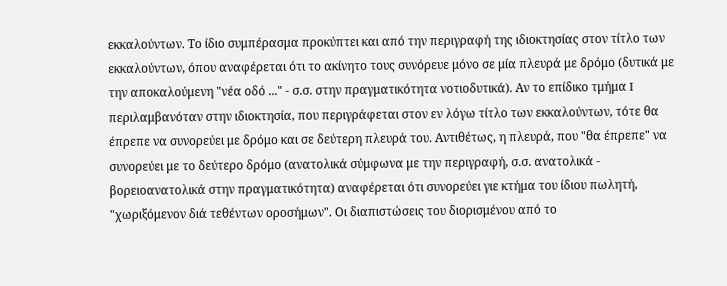εκκαλούντων. Το ίδιο συμπέρασμα προκύπτει και από την περιγραφή της ιδιοκτησίας στον τίτλο των εκκαλούντων, όπου αναφέρεται ότι το ακίνητο τους συνόρευε μόνο σε μία πλευρά με δρόμο (δυτικά με την αποκαλούμενη "νέα οδό ..." - σ.σ. στην πραγματικότητα νοτιοδυτικά). Αν το επίδικο τμήμα I περιλαμβανόταν στην ιδιοκτησία, που περιγράφεται στον εν λόγω τίτλο των εκκαλούντων, τότε θα έπρεπε να συνορεύει με δρόμο και σε δεύτερη πλευρά του. Αντιθέτως, η πλευρά, που "θα έπρεπε" να συνορεύει με το δεύτερο δρόμο (ανατολικά σύμφωνα με την περιγραφή, σ.σ. ανατολικά - βορειοανατολικά στην πραγματικότητα) αναφέρεται ότι συνορεύει γιε κτήμα του ίδιου πωλητή, "χωριξόμενον διά τεθέντων οροσήμων". Οι διαπιστώσεις του διορισμένου από το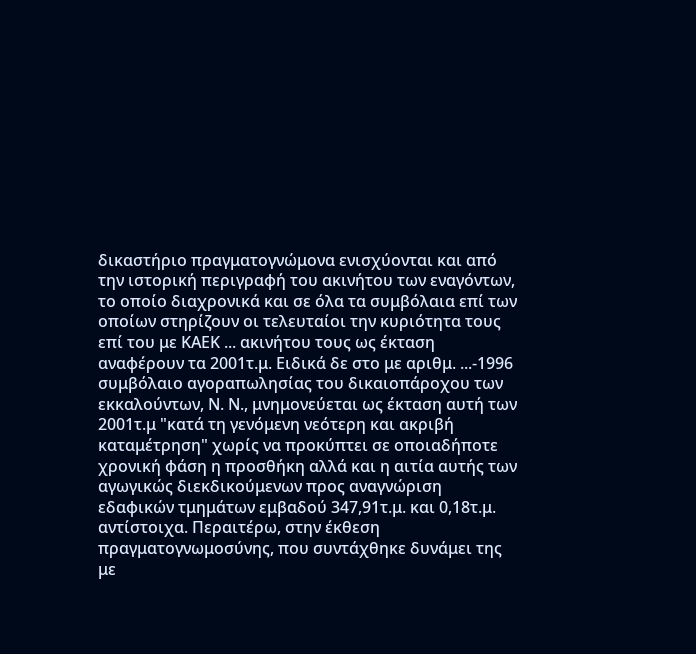δικαστήριο πραγματογνώμονα ενισχύονται και από την ιστορική περιγραφή του ακινήτου των εναγόντων, το οποίο διαχρονικά και σε όλα τα συμβόλαια επί των οποίων στηρίζουν οι τελευταίοι την κυριότητα τους επί του με ΚΑΕΚ ... ακινήτου τους ως έκταση αναφέρουν τα 2001τ.μ. Ειδικά δε στο με αριθμ. ...-1996 συμβόλαιο αγοραπωλησίας του δικαιοπάροχου των εκκαλούντων, Ν. Ν., μνημονεύεται ως έκταση αυτή των 2001τ.μ "κατά τη γενόμενη νεότερη και ακριβή καταμέτρηση" χωρίς να προκύπτει σε οποιαδήποτε χρονική φάση η προσθήκη αλλά και η αιτία αυτής των αγωγικώς διεκδικούμενων προς αναγνώριση εδαφικών τμημάτων εμβαδού 347,91τ.μ. και 0,18τ.μ. αντίστοιχα. Περαιτέρω, στην έκθεση πραγματογνωμοσύνης, που συντάχθηκε δυνάμει της με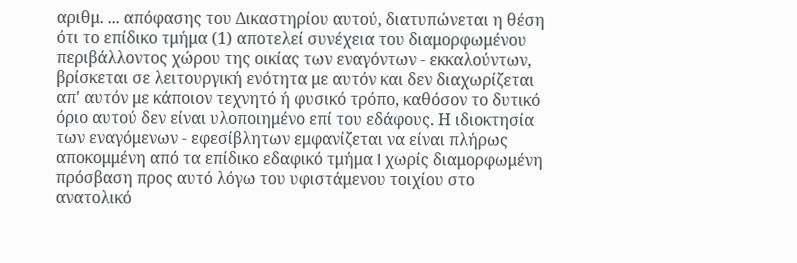αριθμ. ... απόφασης του Δικαστηρίου αυτού, διατυπώνεται η θέση ότι το επίδικο τμήμα (1) αποτελεί συνέχεια του διαμορφωμένου περιβάλλοντος χώρου της οικίας των εναγόντων - εκκαλούντων, βρίσκεται σε λειτουργική ενότητα με αυτόν και δεν διαχωρίζεται απ' αυτόν με κάποιον τεχνητό ή φυσικό τρόπο, καθόσον το δυτικό όριο αυτού δεν είναι υλοποιημένο επί του εδάφους. Η ιδιοκτησία των εναγόμενων - εφεσίβλητων εμφανίζεται να είναι πλήρως αποκομμένη από τα επίδικο εδαφικό τμήμα I χωρίς διαμορφωμένη πρόσβαση προς αυτό λόγω του υφιστάμενου τοιχίου στο ανατολικό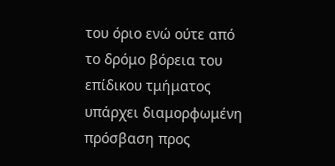του όριο ενώ ούτε από το δρόμο βόρεια του επίδικου τμήματος υπάρχει διαμορφωμένη πρόσβαση προς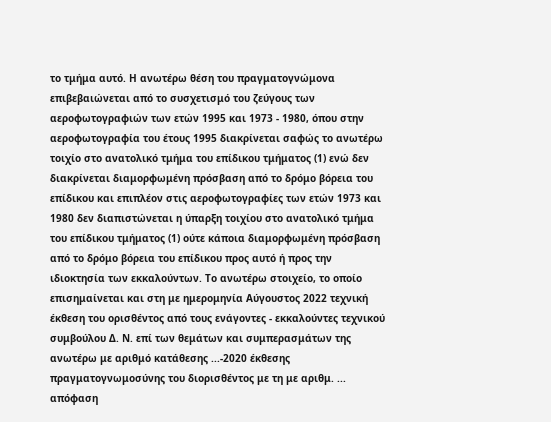το τμήμα αυτό. Η ανωτέρω θέση του πραγματογνώμονα επιβεβαιώνεται από το συσχετισμό του ζεύγους των αεροφωτογραφιών των ετών 1995 και 1973 - 1980, όπου στην αεροφωτογραφία του έτους 1995 διακρίνεται σαφώς το ανωτέρω τοιχίο στο ανατολικό τμήμα του επίδικου τμήματος (1) ενώ δεν διακρίνεται διαμορφωμένη πρόσβαση από το δρόμο βόρεια του επίδικου και επιπλέον στις αεροφωτογραφίες των ετών 1973 και 1980 δεν διαπιστώνεται η ύπαρξη τοιχίου στο ανατολικό τμήμα του επίδικου τμήματος (1) ούτε κάποια διαμορφωμένη πρόσβαση από το δρόμο βόρεια του επίδικου προς αυτό ή προς την ιδιοκτησία των εκκαλούντων. Το ανωτέρω στοιχείο, το οποίο επισημαίνεται και στη με ημερομηνία Αύγουστος 2022 τεχνική έκθεση του ορισθέντος από τους ενάγοντες - εκκαλούντες τεχνικού συμβούλου Δ. Ν. επί των θεμάτων και συμπερασμάτων της ανωτέρω με αριθμό κατάθεσης ...-2020 έκθεσης πραγματογνωμοσύνης του διορισθέντος με τη με αριθμ. ... απόφαση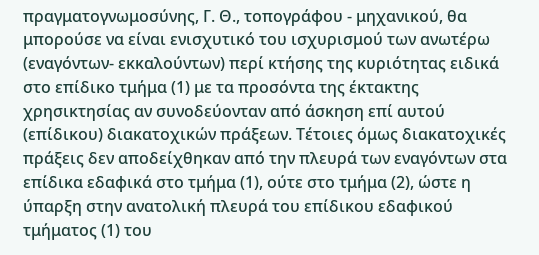πραγματογνωμοσύνης, Γ. Θ., τοπογράφου - μηχανικού, θα μπορούσε να είναι ενισχυτικό του ισχυρισμού των ανωτέρω (εναγόντων- εκκαλούντων) περί κτήσης της κυριότητας ειδικά στο επίδικο τμήμα (1) με τα προσόντα της έκτακτης χρησικτησίας αν συνοδεύονταν από άσκηση επί αυτού (επίδικου) διακατοχικών πράξεων. Τέτοιες όμως διακατοχικές πράξεις δεν αποδείχθηκαν από την πλευρά των εναγόντων στα επίδικα εδαφικά στο τμήμα (1), ούτε στο τμήμα (2), ώστε η ύπαρξη στην ανατολική πλευρά του επίδικου εδαφικού τμήματος (1) του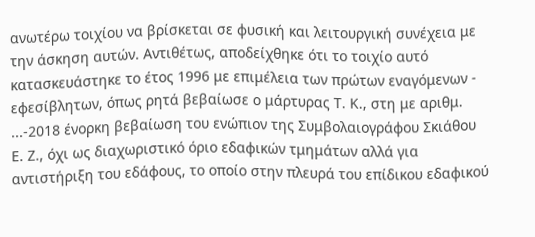ανωτέρω τοιχίου να βρίσκεται σε φυσική και λειτουργική συνέχεια με την άσκηση αυτών. Αντιθέτως, αποδείχθηκε ότι το τοιχίο αυτό κατασκευάστηκε το έτος 1996 με επιμέλεια των πρώτων εναγόμενων - εφεσίβλητων, όπως ρητά βεβαίωσε ο μάρτυρας Τ. Κ., στη με αριθμ. ...-2018 ένορκη βεβαίωση του ενώπιον της Συμβολαιογράφου Σκιάθου Ε. Ζ., όχι ως διαχωριστικό όριο εδαφικών τμημάτων αλλά για αντιστήριξη του εδάφους, το οποίο στην πλευρά του επίδικου εδαφικού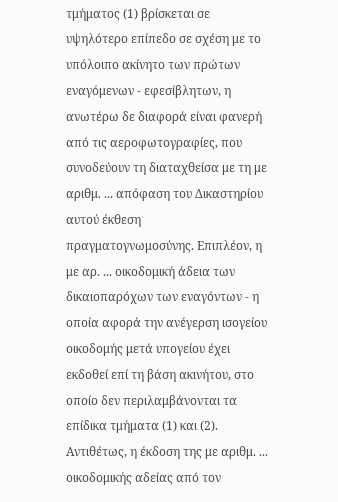τμήματος (1) βρίσκεται σε υψηλότερο επίπεδο σε σχέση με το υπόλοιπο ακίνητο των πρώτων εναγόμενων - εφεσίβλητων, η ανωτέρω δε διαφορά είναι φανερή από τις αεροφωτογραφίες, που συνοδεύουν τη διαταχθείσα με τη με αριθμ. ... απόφαση του Δικαστηρίου αυτού έκθεση πραγματογνωμοσύνης. Επιπλέον, η με αρ. ... οικοδομική άδεια των δικαιοπαρόχων των εναγόντων - η οποία αφορά την ανέγερση ισογείου οικοδομής μετά υπογείου έχει εκδοθεί επί τη βάση ακινήτου, στο οποίο δεν περιλαμβάνονται τα επίδικα τμήματα (1) και (2). Αντιθέτως, η έκδοση της με αριθμ. ... οικοδομικής αδείας από τον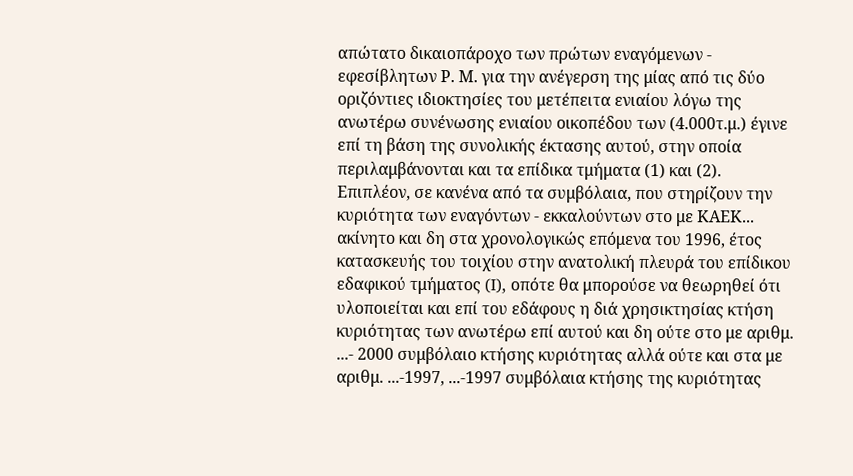απώτατο δικαιοπάροχο των πρώτων εναγόμενων - εφεσίβλητων Ρ. Μ. για την ανέγερση της μίας από τις δύο οριζόντιες ιδιοκτησίες του μετέπειτα ενιαίου λόγω της ανωτέρω συνένωσης ενιαίου οικοπέδου των (4.000τ.μ.) έγινε επί τη βάση της συνολικής έκτασης αυτού, στην οποία περιλαμβάνονται και τα επίδικα τμήματα (1) και (2). Επιπλέον, σε κανένα από τα συμβόλαια, που στηρίζουν την κυριότητα των εναγόντων - εκκαλούντων στο με ΚΑΕΚ... ακίνητο και δη στα χρονολογικώς επόμενα του 1996, έτος κατασκευής του τοιχίου στην ανατολική πλευρά του επίδικου εδαφικού τμήματος (I), οπότε θα μπορούσε να θεωρηθεί ότι υλοποιείται και επί του εδάφους η διά χρησικτησίας κτήση κυριότητας των ανωτέρω επί αυτού και δη ούτε στο με αριθμ. ...- 2000 συμβόλαιο κτήσης κυριότητας αλλά ούτε και στα με αριθμ. ...-1997, ...-1997 συμβόλαια κτήσης της κυριότητας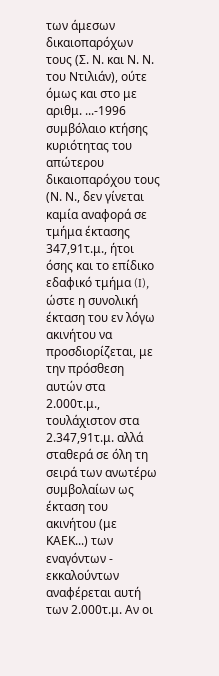των άμεσων δικαιοπαρόχων τους (Σ. Ν. και Ν. Ν. του Ντιλιάν), ούτε όμως και στο με αριθμ. ...-1996 συμβόλαιο κτήσης κυριότητας του απώτερου δικαιοπαρόχου τους (Ν. Ν., δεν γίνεται καμία αναφορά σε τμήμα έκτασης 347,91τ.μ., ήτοι όσης και το επίδικο εδαφικό τμήμα (I), ώστε η συνολική έκταση του εν λόγω ακινήτου να προσδιορίζεται, με την πρόσθεση αυτών στα 2.000τ.μ., τουλάχιστον στα 2.347,91τ.μ. αλλά σταθερά σε όλη τη σειρά των ανωτέρω συμβολαίων ως έκταση του ακινήτου (με ΚΑΕΚ...) των εναγόντων - εκκαλούντων αναφέρεται αυτή των 2.000τ.μ. Αν οι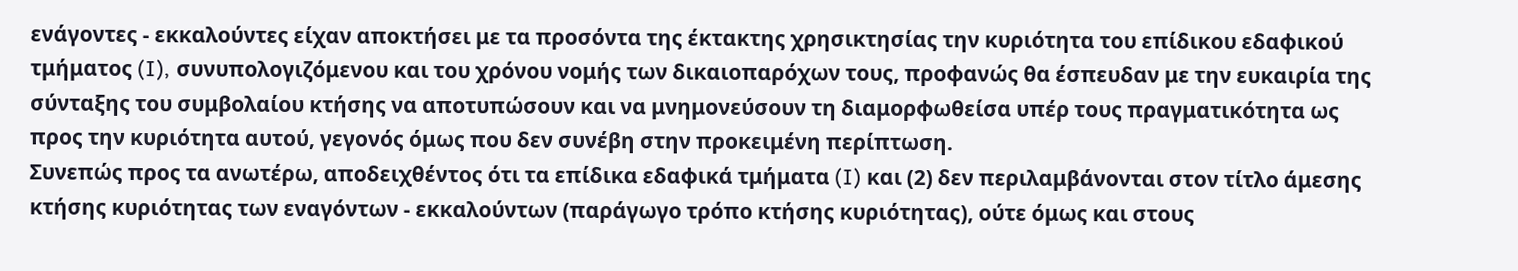ενάγοντες - εκκαλούντες είχαν αποκτήσει με τα προσόντα της έκτακτης χρησικτησίας την κυριότητα του επίδικου εδαφικού τμήματος (I), συνυπολογιζόμενου και του χρόνου νομής των δικαιοπαρόχων τους, προφανώς θα έσπευδαν με την ευκαιρία της σύνταξης του συμβολαίου κτήσης να αποτυπώσουν και να μνημονεύσουν τη διαμορφωθείσα υπέρ τους πραγματικότητα ως προς την κυριότητα αυτού, γεγονός όμως που δεν συνέβη στην προκειμένη περίπτωση.
Συνεπώς προς τα ανωτέρω, αποδειχθέντος ότι τα επίδικα εδαφικά τμήματα (I) και (2) δεν περιλαμβάνονται στον τίτλο άμεσης κτήσης κυριότητας των εναγόντων - εκκαλούντων (παράγωγο τρόπο κτήσης κυριότητας), ούτε όμως και στους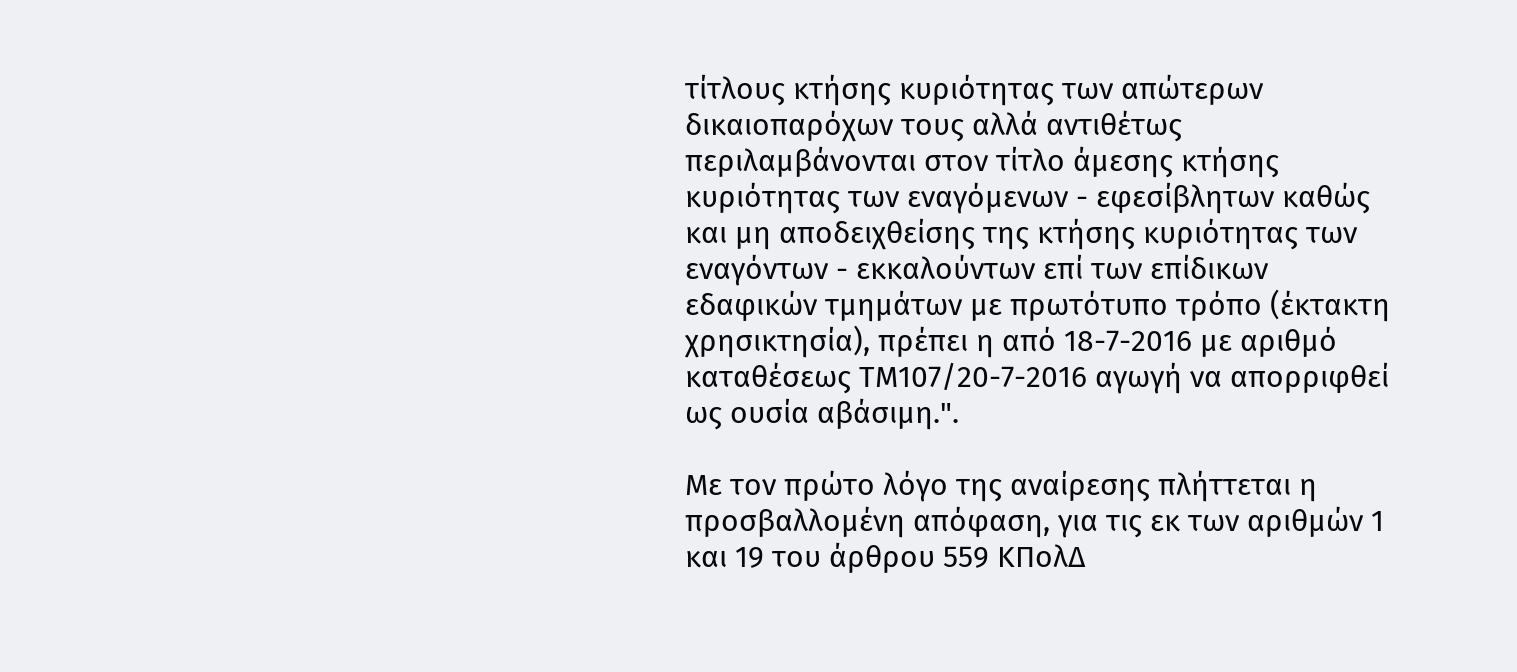τίτλους κτήσης κυριότητας των απώτερων δικαιοπαρόχων τους αλλά αντιθέτως περιλαμβάνονται στον τίτλο άμεσης κτήσης κυριότητας των εναγόμενων - εφεσίβλητων καθώς και μη αποδειχθείσης της κτήσης κυριότητας των εναγόντων - εκκαλούντων επί των επίδικων εδαφικών τμημάτων με πρωτότυπο τρόπο (έκτακτη χρησικτησία), πρέπει η από 18-7-2016 με αριθμό καταθέσεως ΤΜ107/20-7-2016 αγωγή να απορριφθεί ως ουσία αβάσιμη.".

Με τον πρώτο λόγο της αναίρεσης πλήττεται η προσβαλλομένη απόφαση, για τις εκ των αριθμών 1 και 19 του άρθρου 559 ΚΠολΔ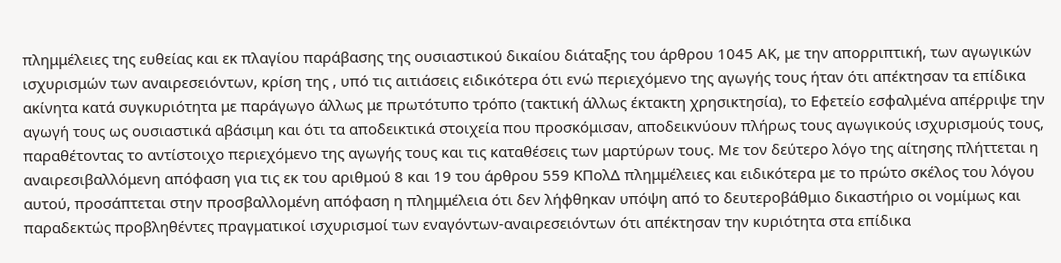πλημμέλειες της ευθείας και εκ πλαγίου παράβασης της ουσιαστικού δικαίου διάταξης του άρθρου 1045 ΑΚ, με την απορριπτική, των αγωγικών ισχυρισμών των αναιρεσειόντων, κρίση της , υπό τις αιτιάσεις ειδικότερα ότι ενώ περιεχόμενο της αγωγής τους ήταν ότι απέκτησαν τα επίδικα ακίνητα κατά συγκυριότητα με παράγωγο άλλως με πρωτότυπο τρόπο (τακτική άλλως έκτακτη χρησικτησία), το Εφετείο εσφαλμένα απέρριψε την αγωγή τους ως ουσιαστικά αβάσιμη και ότι τα αποδεικτικά στοιχεία που προσκόμισαν, αποδεικνύουν πλήρως τους αγωγικούς ισχυρισμούς τους, παραθέτοντας το αντίστοιχο περιεχόμενο της αγωγής τους και τις καταθέσεις των μαρτύρων τους. Με τον δεύτερο λόγο της αίτησης πλήττεται η αναιρεσιβαλλόμενη απόφαση για τις εκ του αριθμού 8 και 19 του άρθρου 559 ΚΠολΔ πλημμέλειες και ειδικότερα με το πρώτο σκέλος του λόγου αυτού, προσάπτεται στην προσβαλλομένη απόφαση η πλημμέλεια ότι δεν λήφθηκαν υπόψη από το δευτεροβάθμιο δικαστήριο οι νομίμως και παραδεκτώς προβληθέντες πραγματικοί ισχυρισμοί των εναγόντων-αναιρεσειόντων ότι απέκτησαν την κυριότητα στα επίδικα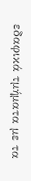εδαφικά τμήματα με τα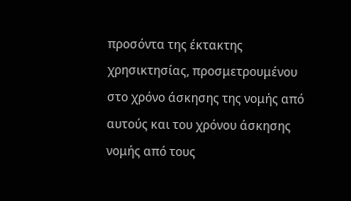προσόντα της έκτακτης χρησικτησίας, προσμετρουμένου στο χρόνο άσκησης της νομής από αυτούς και του χρόνου άσκησης νομής από τους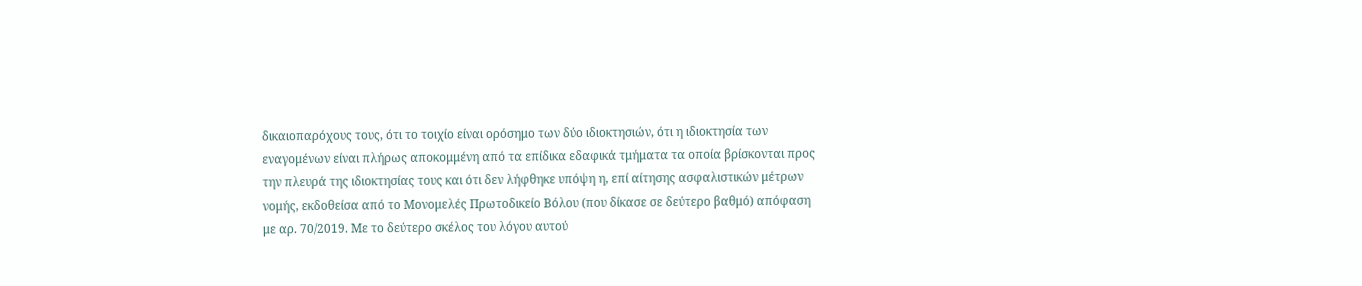δικαιοπαρόχους τους, ότι το τοιχίο είναι ορόσημο των δύο ιδιοκτησιών, ότι η ιδιοκτησία των εναγομένων είναι πλήρως αποκομμένη από τα επίδικα εδαφικά τμήματα τα οποία βρίσκονται προς την πλευρά της ιδιοκτησίας τους και ότι δεν λήφθηκε υπόψη η, επί αίτησης ασφαλιστικών μέτρων νομής, εκδοθείσα από το Μονομελές Πρωτοδικείο Βόλου (που δίκασε σε δεύτερο βαθμό) απόφαση με αρ. 70/2019. Με το δεύτερο σκέλος του λόγου αυτού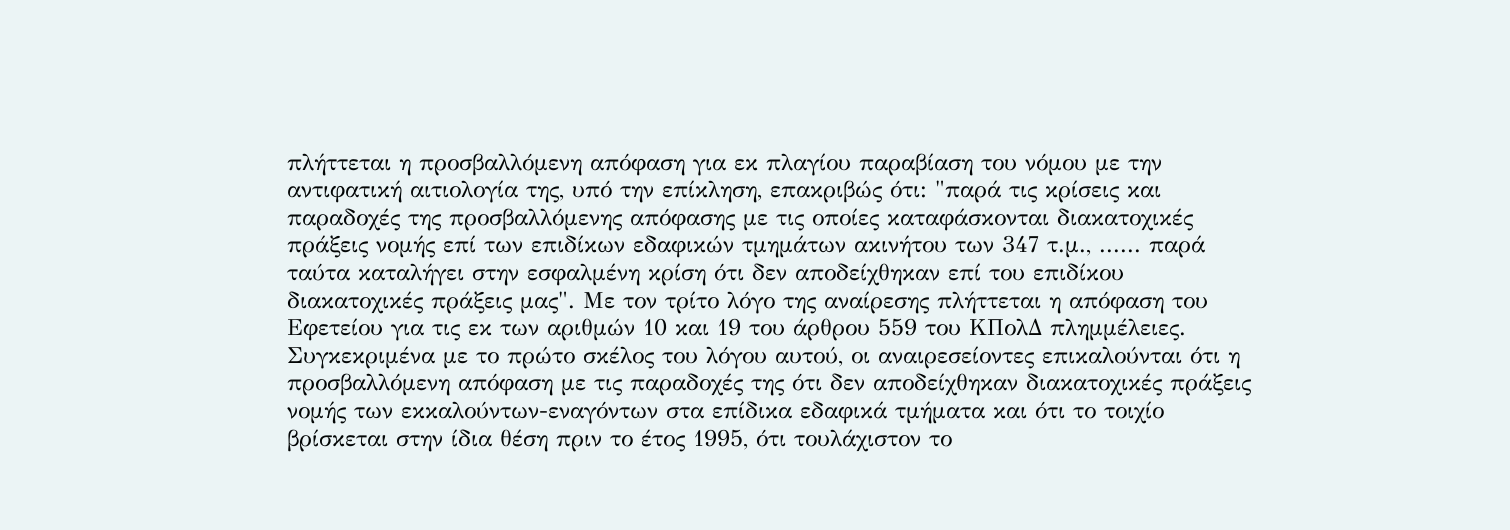πλήττεται η προσβαλλόμενη απόφαση για εκ πλαγίου παραβίαση του νόμου με την αντιφατική αιτιολογία της, υπό την επίκληση, επακριβώς ότι: "παρά τις κρίσεις και παραδοχές της προσβαλλόμενης απόφασης με τις οποίες καταφάσκονται διακατοχικές πράξεις νομής επί των επιδίκων εδαφικών τμημάτων ακινήτου των 347 τ.μ., ...... παρά ταύτα καταλήγει στην εσφαλμένη κρίση ότι δεν αποδείχθηκαν επί του επιδίκου διακατοχικές πράξεις μας". Με τον τρίτο λόγο της αναίρεσης πλήττεται η απόφαση του Εφετείου για τις εκ των αριθμών 10 και 19 του άρθρου 559 του ΚΠολΔ πλημμέλειες. Συγκεκριμένα με το πρώτο σκέλος του λόγου αυτού, οι αναιρεσείοντες επικαλούνται ότι η προσβαλλόμενη απόφαση με τις παραδοχές της ότι δεν αποδείχθηκαν διακατοχικές πράξεις νομής των εκκαλούντων-εναγόντων στα επίδικα εδαφικά τμήματα και ότι το τοιχίο βρίσκεται στην ίδια θέση πριν το έτος 1995, ότι τουλάχιστον το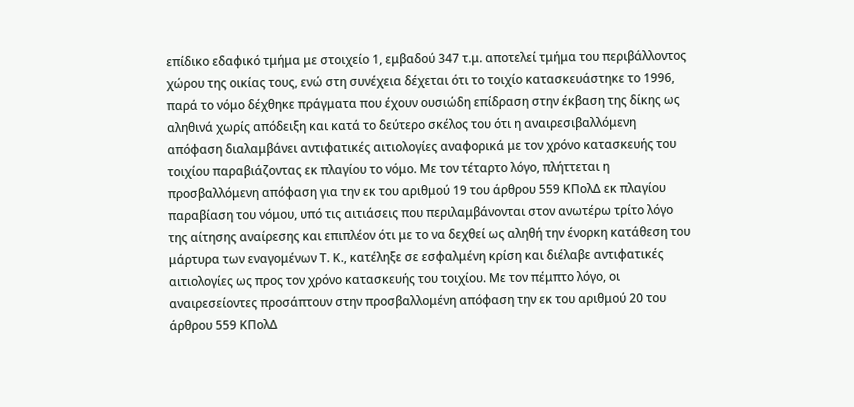επίδικο εδαφικό τμήμα με στοιχείο 1, εμβαδού 347 τ.μ. αποτελεί τμήμα του περιβάλλοντος χώρου της οικίας τους, ενώ στη συνέχεια δέχεται ότι το τοιχίο κατασκευάστηκε το 1996, παρά το νόμο δέχθηκε πράγματα που έχουν ουσιώδη επίδραση στην έκβαση της δίκης ως αληθινά χωρίς απόδειξη και κατά το δεύτερο σκέλος του ότι η αναιρεσιβαλλόμενη απόφαση διαλαμβάνει αντιφατικές αιτιολογίες αναφορικά με τον χρόνο κατασκευής του τοιχίου παραβιάζοντας εκ πλαγίου το νόμο. Με τον τέταρτο λόγο, πλήττεται η προσβαλλόμενη απόφαση για την εκ του αριθμού 19 του άρθρου 559 ΚΠολΔ εκ πλαγίου παραβίαση του νόμου, υπό τις αιτιάσεις που περιλαμβάνονται στον ανωτέρω τρίτο λόγο της αίτησης αναίρεσης και επιπλέον ότι με το να δεχθεί ως αληθή την ένορκη κατάθεση του μάρτυρα των εναγομένων Τ. Κ., κατέληξε σε εσφαλμένη κρίση και διέλαβε αντιφατικές αιτιολογίες ως προς τον χρόνο κατασκευής του τοιχίου. Με τον πέμπτο λόγο, οι αναιρεσείοντες προσάπτουν στην προσβαλλομένη απόφαση την εκ του αριθμού 20 του άρθρου 559 ΚΠολΔ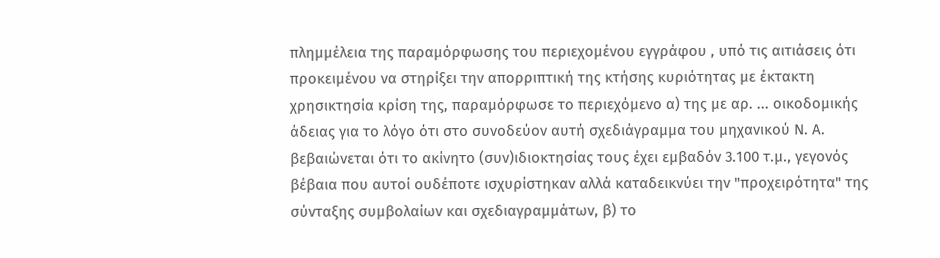πλημμέλεια της παραμόρφωσης του περιεχομένου εγγράφου , υπό τις αιτιάσεις ότι προκειμένου να στηρίξει την απορριπτική της κτήσης κυριότητας με έκτακτη χρησικτησία κρίση της, παραμόρφωσε το περιεχόμενο α) της με αρ. ... οικοδομικής άδειας για το λόγο ότι στο συνοδεύον αυτή σχεδιάγραμμα του μηχανικού Ν. Α. βεβαιώνεται ότι το ακίνητο (συν)ιδιοκτησίας τους έχει εμβαδόν 3.100 τ.μ., γεγονός βέβαια που αυτοί ουδέποτε ισχυρίστηκαν αλλά καταδεικνύει την "προχειρότητα" της σύνταξης συμβολαίων και σχεδιαγραμμάτων, β) το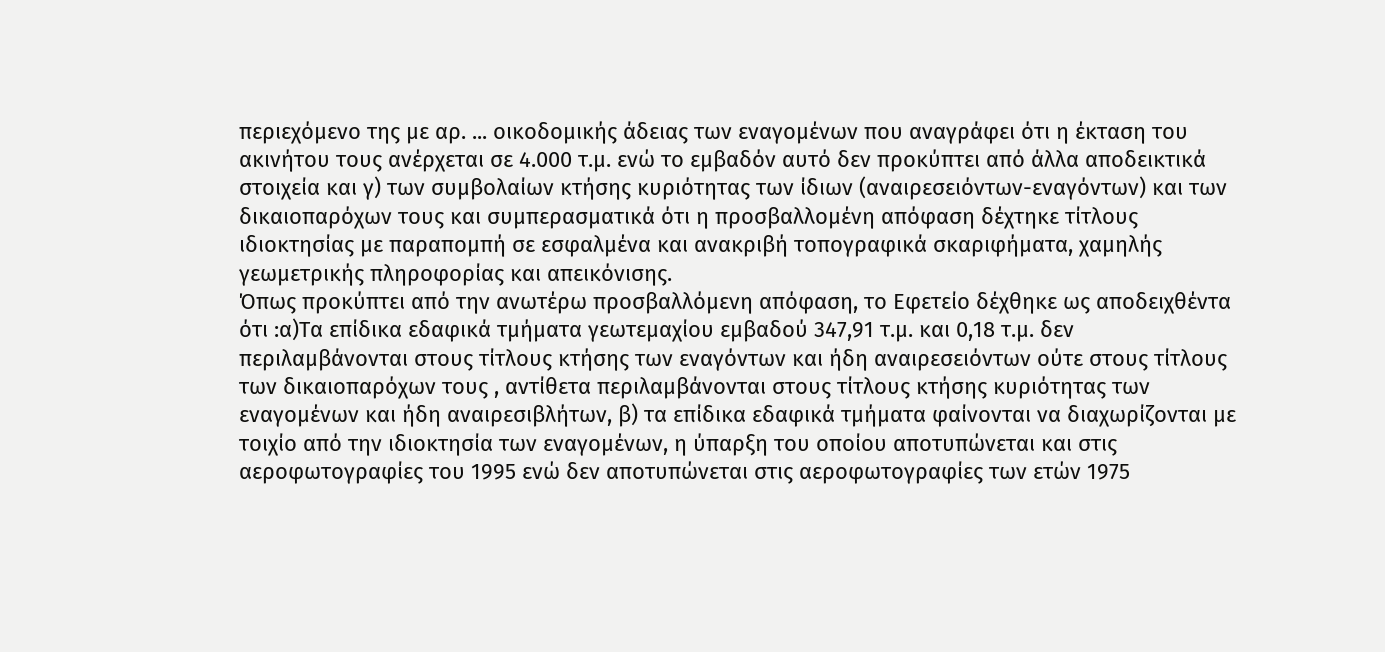περιεχόμενο της με αρ. ... οικοδομικής άδειας των εναγομένων που αναγράφει ότι η έκταση του ακινήτου τους ανέρχεται σε 4.000 τ.μ. ενώ το εμβαδόν αυτό δεν προκύπτει από άλλα αποδεικτικά στοιχεία και γ) των συμβολαίων κτήσης κυριότητας των ίδιων (αναιρεσειόντων-εναγόντων) και των δικαιοπαρόχων τους και συμπερασματικά ότι η προσβαλλομένη απόφαση δέχτηκε τίτλους ιδιοκτησίας με παραπομπή σε εσφαλμένα και ανακριβή τοπογραφικά σκαριφήματα, χαμηλής γεωμετρικής πληροφορίας και απεικόνισης.
Όπως προκύπτει από την ανωτέρω προσβαλλόμενη απόφαση, το Εφετείο δέχθηκε ως αποδειχθέντα ότι :α)Τα επίδικα εδαφικά τμήματα γεωτεμαχίου εμβαδού 347,91 τ.μ. και 0,18 τ.μ. δεν περιλαμβάνονται στους τίτλους κτήσης των εναγόντων και ήδη αναιρεσειόντων ούτε στους τίτλους των δικαιοπαρόχων τους , αντίθετα περιλαμβάνονται στους τίτλους κτήσης κυριότητας των εναγομένων και ήδη αναιρεσιβλήτων, β) τα επίδικα εδαφικά τμήματα φαίνονται να διαχωρίζονται με τοιχίο από την ιδιοκτησία των εναγομένων, η ύπαρξη του οποίου αποτυπώνεται και στις αεροφωτογραφίες του 1995 ενώ δεν αποτυπώνεται στις αεροφωτογραφίες των ετών 1975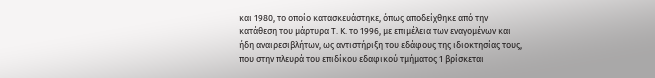και 1980, το οποίο κατασκευάστηκε, όπως αποδείχθηκε από την κατάθεση του μάρτυρα Τ. Κ. το 1996, με επιμέλεια των εναγομένων και ήδη αναιρεσιβλήτων, ως αντιστήριξη του εδάφους της ιδιοκτησίας τους, που στην πλευρά του επιδίκου εδαφικού τμήματος 1 βρίσκεται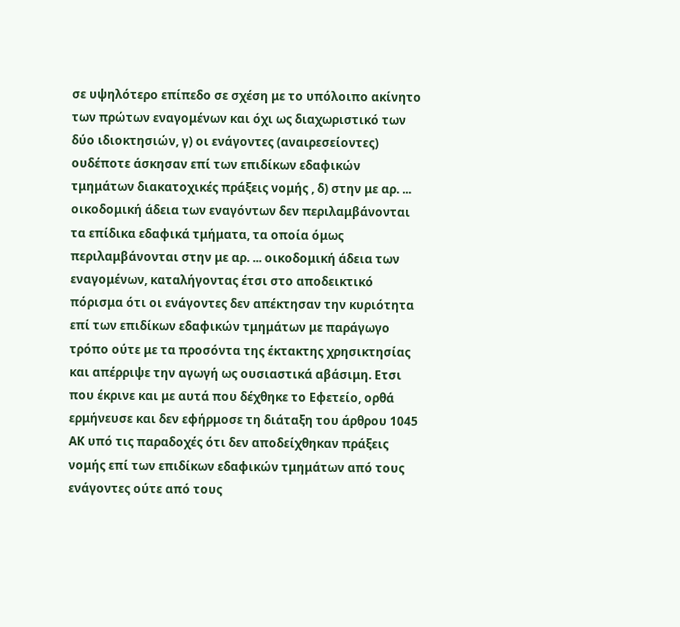σε υψηλότερο επίπεδο σε σχέση με το υπόλοιπο ακίνητο των πρώτων εναγομένων και όχι ως διαχωριστικό των δύο ιδιοκτησιών, γ) οι ενάγοντες (αναιρεσείοντες) ουδέποτε άσκησαν επί των επιδίκων εδαφικών τμημάτων διακατοχικές πράξεις νομής , δ) στην με αρ. ... οικοδομική άδεια των εναγόντων δεν περιλαμβάνονται τα επίδικα εδαφικά τμήματα, τα οποία όμως περιλαμβάνονται στην με αρ. ... οικοδομική άδεια των εναγομένων, καταλήγοντας έτσι στο αποδεικτικό πόρισμα ότι οι ενάγοντες δεν απέκτησαν την κυριότητα επί των επιδίκων εδαφικών τμημάτων με παράγωγο τρόπο ούτε με τα προσόντα της έκτακτης χρησικτησίας και απέρριψε την αγωγή ως ουσιαστικά αβάσιμη. Ετσι που έκρινε και με αυτά που δέχθηκε το Εφετείο, ορθά ερμήνευσε και δεν εφήρμοσε τη διάταξη του άρθρου 1045 ΑΚ υπό τις παραδοχές ότι δεν αποδείχθηκαν πράξεις νομής επί των επιδίκων εδαφικών τμημάτων από τους ενάγοντες ούτε από τους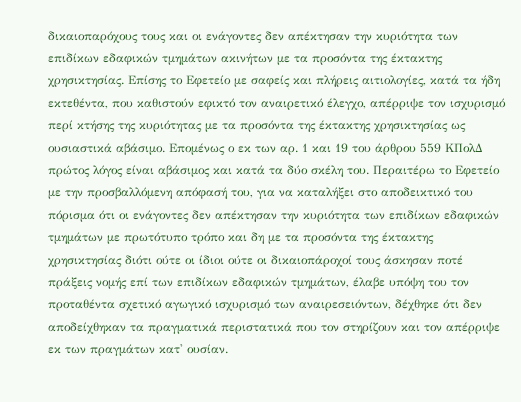δικαιοπαρόχους τους και οι ενάγοντες δεν απέκτησαν την κυριότητα των επιδίκων εδαφικών τμημάτων ακινήτων με τα προσόντα της έκτακτης χρησικτησίας. Επίσης το Εφετείο με σαφείς και πλήρεις αιτιολογίες, κατά τα ήδη εκτεθέντα, που καθιστούν εφικτό τον αναιρετικό έλεγχο, απέρριψε τον ισχυρισμό περί κτήσης της κυριότητας με τα προσόντα της έκτακτης χρησικτησίας ως ουσιαστικά αβάσιμο. Επομένως ο εκ των αρ. 1 και 19 του άρθρου 559 ΚΠολΔ πρώτος λόγος είναι αβάσιμος και κατά τα δύο σκέλη του. Περαιτέρω το Εφετείο με την προσβαλλόμενη απόφασή του, για να καταλήξει στο αποδεικτικό του πόρισμα ότι οι ενάγοντες δεν απέκτησαν την κυριότητα των επιδίκων εδαφικών τμημάτων με πρωτότυπο τρόπο και δη με τα προσόντα της έκτακτης χρησικτησίας διότι ούτε οι ίδιοι ούτε οι δικαιοπάροχοί τους άσκησαν ποτέ πράξεις νομής επί των επιδίκων εδαφικών τμημάτων, έλαβε υπόψη του τον προταθέντα σχετικό αγωγικό ισχυρισμό των αναιρεσειόντων, δέχθηκε ότι δεν αποδείχθηκαν τα πραγματικά περιστατικά που τον στηρίζουν και τον απέρριψε εκ των πραγμάτων κατ' ουσίαν.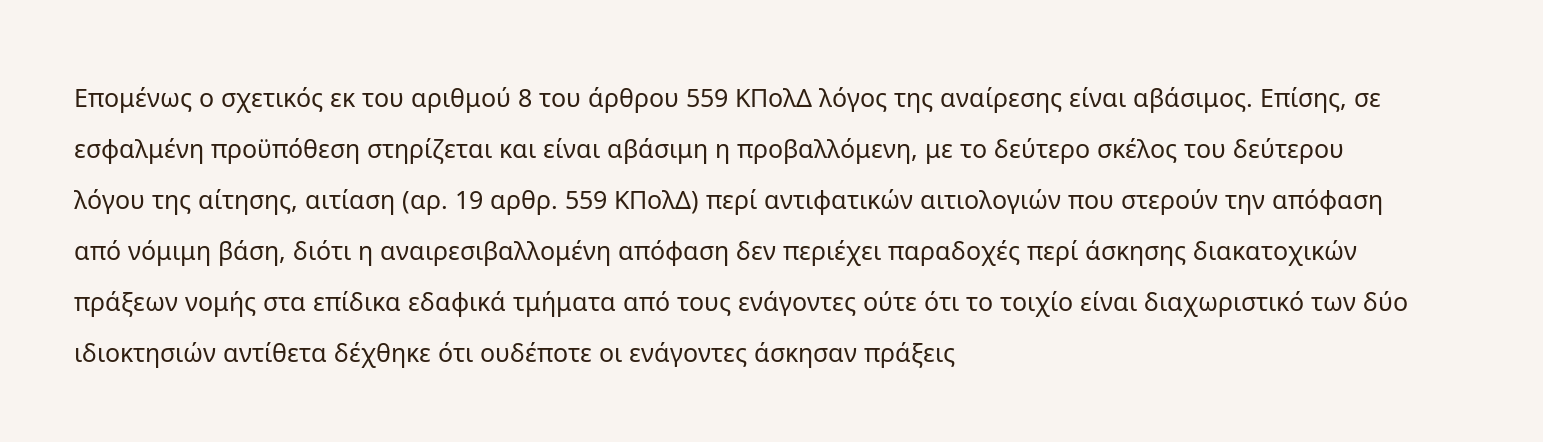Επομένως ο σχετικός εκ του αριθμού 8 του άρθρου 559 ΚΠολΔ λόγος της αναίρεσης είναι αβάσιμος. Επίσης, σε εσφαλμένη προϋπόθεση στηρίζεται και είναι αβάσιμη η προβαλλόμενη, με το δεύτερο σκέλος του δεύτερου λόγου της αίτησης, αιτίαση (αρ. 19 αρθρ. 559 ΚΠολΔ) περί αντιφατικών αιτιολογιών που στερούν την απόφαση από νόμιμη βάση, διότι η αναιρεσιβαλλομένη απόφαση δεν περιέχει παραδοχές περί άσκησης διακατοχικών πράξεων νομής στα επίδικα εδαφικά τμήματα από τους ενάγοντες ούτε ότι το τοιχίο είναι διαχωριστικό των δύο ιδιοκτησιών αντίθετα δέχθηκε ότι ουδέποτε οι ενάγοντες άσκησαν πράξεις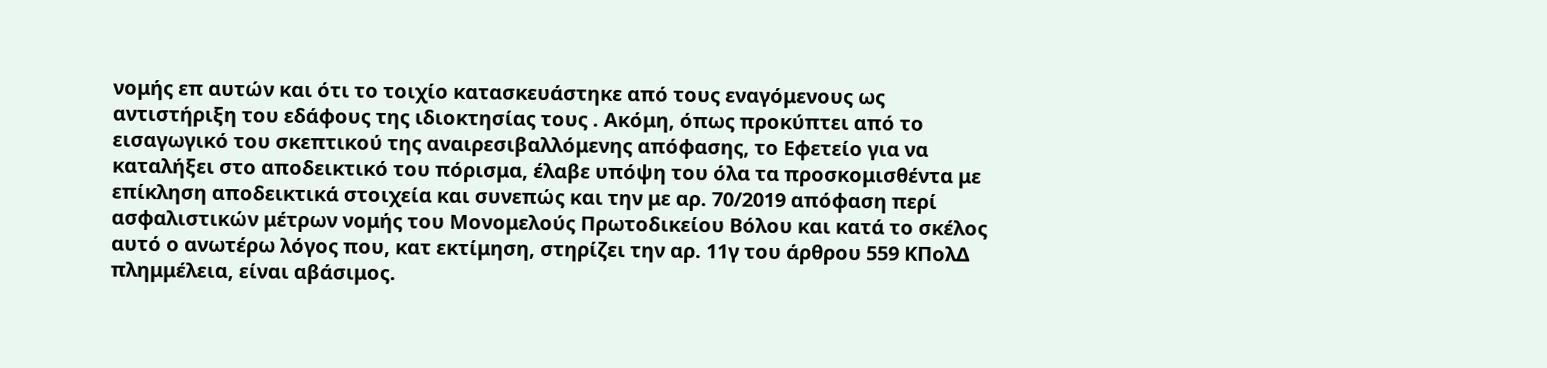νομής επ αυτών και ότι το τοιχίο κατασκευάστηκε από τους εναγόμενους ως αντιστήριξη του εδάφους της ιδιοκτησίας τους . Ακόμη, όπως προκύπτει από το εισαγωγικό του σκεπτικού της αναιρεσιβαλλόμενης απόφασης, το Εφετείο για να καταλήξει στο αποδεικτικό του πόρισμα, έλαβε υπόψη του όλα τα προσκομισθέντα με επίκληση αποδεικτικά στοιχεία και συνεπώς και την με αρ. 70/2019 απόφαση περί ασφαλιστικών μέτρων νομής του Μονομελούς Πρωτοδικείου Βόλου και κατά το σκέλος αυτό ο ανωτέρω λόγος που, κατ εκτίμηση, στηρίζει την αρ. 11γ του άρθρου 559 ΚΠολΔ πλημμέλεια, είναι αβάσιμος.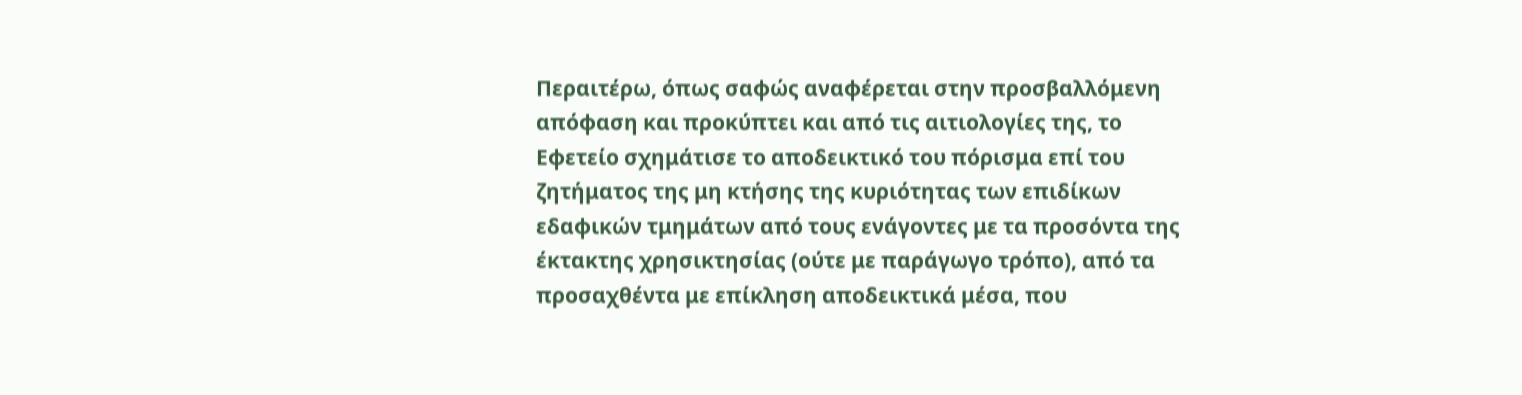Περαιτέρω, όπως σαφώς αναφέρεται στην προσβαλλόμενη απόφαση και προκύπτει και από τις αιτιολογίες της, το Εφετείο σχημάτισε το αποδεικτικό του πόρισμα επί του ζητήματος της μη κτήσης της κυριότητας των επιδίκων εδαφικών τμημάτων από τους ενάγοντες με τα προσόντα της έκτακτης χρησικτησίας (ούτε με παράγωγο τρόπο), από τα προσαχθέντα με επίκληση αποδεικτικά μέσα, που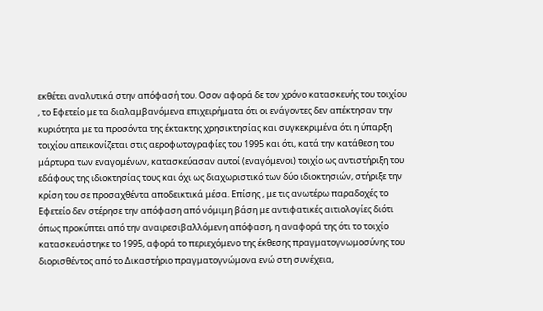εκθέτει αναλυτικά στην απόφασή του. Οσον αφορά δε τον χρόνο κατασκευής του τοιχίου , το Εφετείο με τα διαλαμβανόμενα επιχειρήματα ότι οι ενάγοντες δεν απέκτησαν την κυριότητα με τα προσόντα της έκτακτης χρησικτησίας και συγκεκριμένα ότι η ύπαρξη τοιχίου απεικονίζεται στις αεροφωτογραφίες του 1995 και ότι, κατά την κατάθεση του μάρτυρα των εναγομένων, κατασκεύασαν αυτοί (εναγόμενοι) τοιχίο ως αντιστήριξη του εδάφους της ιδιοκτησίας τους και όχι ως διαχωριστικό των δύο ιδιοκτησιών, στήριξε την κρίση του σε προσαχθέντα αποδεικτικά μέσα. Επίσης , με τις ανωτέρω παραδοχές το Εφετείο δεν στέρησε την απόφαση από νόμιμη βάση με αντιφατικές αιτιολογίες διότι όπως προκύπτει από την αναιρεσιβαλλόμενη απόφαση, η αναφορά της ότι το τοιχίο κατασκευάστηκε το 1995, αφορά το περιεχόμενο της έκθεσης πραγματογνωμοσύνης του διορισθέντος από το Δικαστήριο πραγματογνώμονα ενώ στη συνέχεια,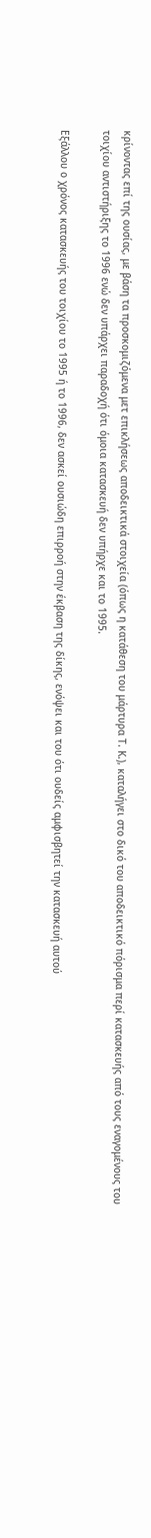κρίνοντας επί της ουσίας, με βάση τα προσκομιζόμενα μετ επικλήσεως αποδεικτικά στοιχεία (όπως η κατάθεση του μάρτυρα Τ. Κ.), καταλήγει στο δικό του αποδεικτικό πόρισμα περί κατασκευής από τους εναγομένους του τοιχίου αντιστήριξης το 1996 ενώ δεν υπάρχει παραδοχή ότι όμοια κατασκευή δεν υπήρχε και το 1995.

Εξάλλου ο χρόνος κατασκευής του τοιχίου το 1995 ή το 1996, δεν ασκεί ουσιώδη επιρροή στην έκβαση της δίκης, ενόψει και του ότι ουδείς αμφισβητεί την κατασκευή αυτού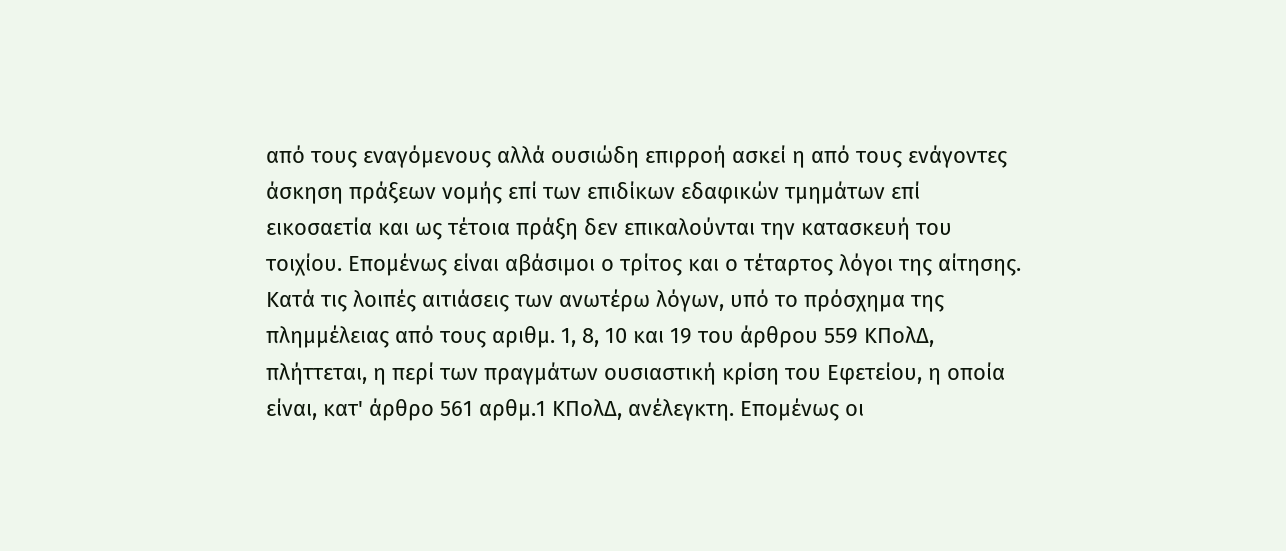από τους εναγόμενους αλλά ουσιώδη επιρροή ασκεί η από τους ενάγοντες άσκηση πράξεων νομής επί των επιδίκων εδαφικών τμημάτων επί εικοσαετία και ως τέτοια πράξη δεν επικαλούνται την κατασκευή του τοιχίου. Επομένως είναι αβάσιμοι ο τρίτος και ο τέταρτος λόγοι της αίτησης. Κατά τις λοιπές αιτιάσεις των ανωτέρω λόγων, υπό το πρόσχημα της πλημμέλειας από τους αριθμ. 1, 8, 10 και 19 του άρθρου 559 ΚΠολΔ, πλήττεται, η περί των πραγμάτων ουσιαστική κρίση του Εφετείου, η οποία είναι, κατ' άρθρο 561 αρθμ.1 ΚΠολΔ, ανέλεγκτη. Επομένως οι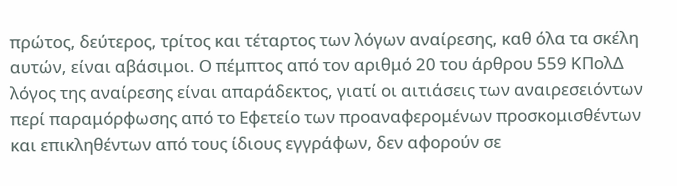πρώτος, δεύτερος, τρίτος και τέταρτος των λόγων αναίρεσης, καθ όλα τα σκέλη αυτών, είναι αβάσιμοι. Ο πέμπτος από τον αριθμό 20 του άρθρου 559 ΚΠολΔ λόγος της αναίρεσης είναι απαράδεκτος, γιατί οι αιτιάσεις των αναιρεσειόντων περί παραμόρφωσης από το Εφετείο των προαναφερομένων προσκομισθέντων και επικληθέντων από τους ίδιους εγγράφων, δεν αφορούν σε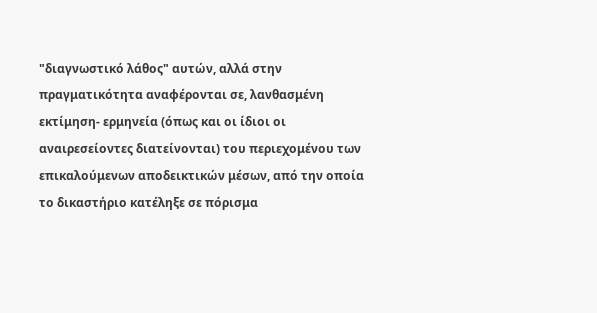"διαγνωστικό λάθος" αυτών, αλλά στην πραγματικότητα αναφέρονται σε, λανθασμένη εκτίμηση- ερμηνεία (όπως και οι ίδιοι οι αναιρεσείοντες διατείνονται) του περιεχομένου των επικαλούμενων αποδεικτικών μέσων, από την οποία το δικαστήριο κατέληξε σε πόρισμα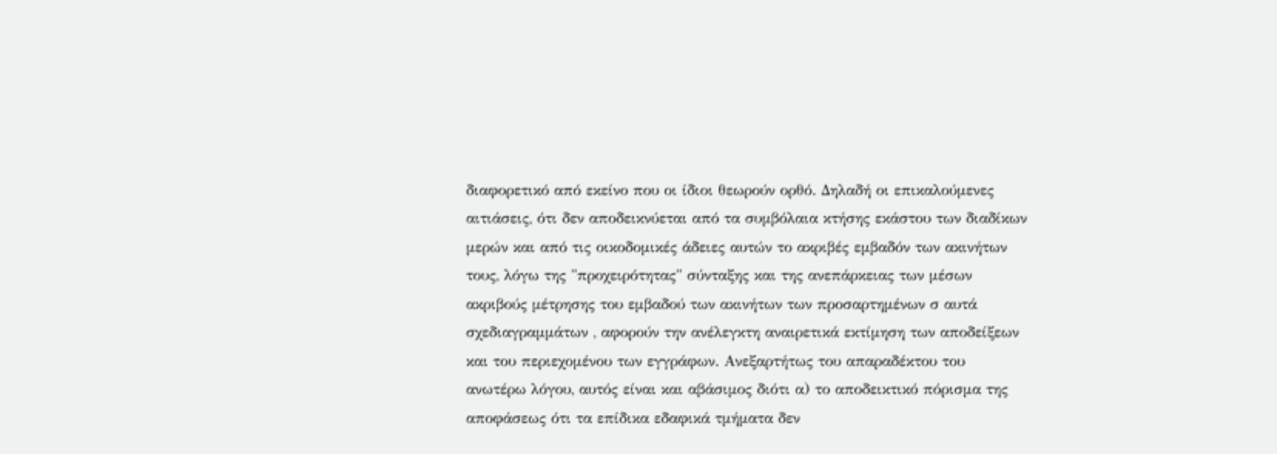διαφορετικό από εκείνο που οι ίδιοι θεωρούν ορθό. Δηλαδή οι επικαλούμενες αιτιάσεις, ότι δεν αποδεικνύεται από τα συμβόλαια κτήσης εκάστου των διαδίκων μερών και από τις οικοδομικές άδειες αυτών το ακριβές εμβαδόν των ακινήτων τους, λόγω της "προχειρότητας" σύνταξης και της ανεπάρκειας των μέσων ακριβούς μέτρησης του εμβαδού των ακινήτων των προσαρτημένων σ αυτά σχεδιαγραμμάτων , αφορούν την ανέλεγκτη αναιρετικά εκτίμηση των αποδείξεων και του περιεχομένου των εγγράφων. Ανεξαρτήτως του απαραδέκτου του ανωτέρω λόγου, αυτός είναι και αβάσιμος διότι α) το αποδεικτικό πόρισμα της αποφάσεως ότι τα επίδικα εδαφικά τμήματα δεν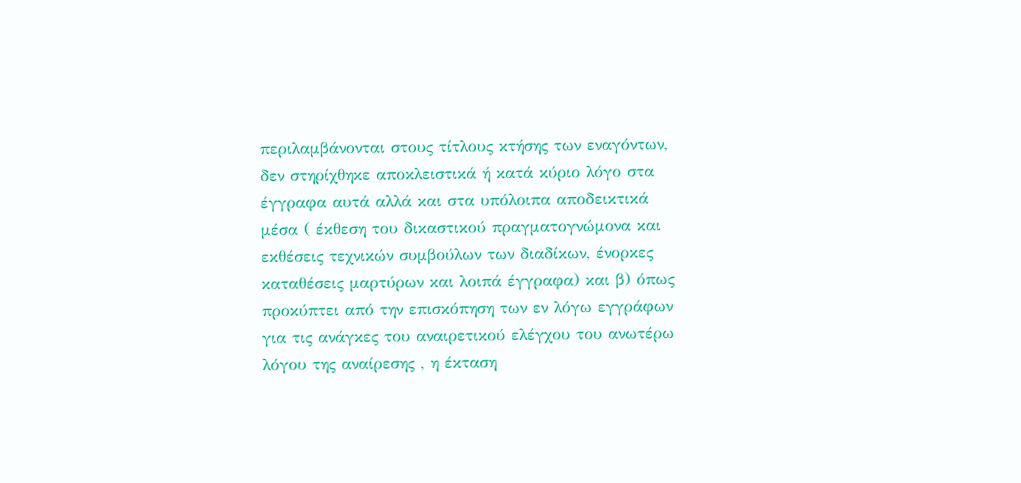περιλαμβάνονται στους τίτλους κτήσης των εναγόντων, δεν στηρίχθηκε αποκλειστικά ή κατά κύριο λόγο στα έγγραφα αυτά αλλά και στα υπόλοιπα αποδεικτικά μέσα ( έκθεση του δικαστικού πραγματογνώμονα και εκθέσεις τεχνικών συμβούλων των διαδίκων, ένορκες καταθέσεις μαρτύρων και λοιπά έγγραφα) και β) όπως προκύπτει από την επισκόπηση των εν λόγω εγγράφων για τις ανάγκες του αναιρετικού ελέγχου του ανωτέρω λόγου της αναίρεσης , η έκταση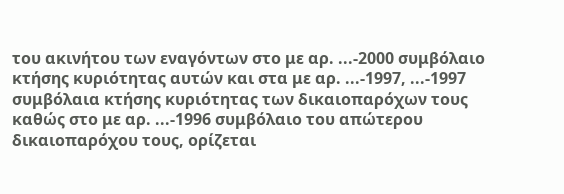του ακινήτου των εναγόντων στο με αρ. ...-2000 συμβόλαιο κτήσης κυριότητας αυτών και στα με αρ. ...-1997, ...-1997 συμβόλαια κτήσης κυριότητας των δικαιοπαρόχων τους καθώς στο με αρ. ...-1996 συμβόλαιο του απώτερου δικαιοπαρόχου τους, ορίζεται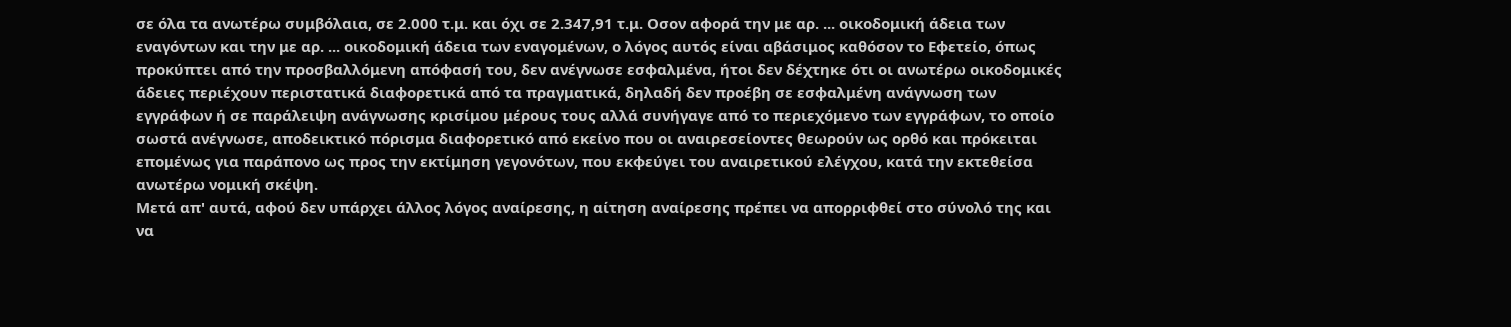σε όλα τα ανωτέρω συμβόλαια, σε 2.000 τ.μ. και όχι σε 2.347,91 τ.μ. Οσον αφορά την με αρ. ... οικοδομική άδεια των εναγόντων και την με αρ. ... οικοδομική άδεια των εναγομένων, ο λόγος αυτός είναι αβάσιμος καθόσον το Εφετείο, όπως προκύπτει από την προσβαλλόμενη απόφασή του, δεν ανέγνωσε εσφαλμένα, ήτοι δεν δέχτηκε ότι οι ανωτέρω οικοδομικές άδειες περιέχουν περιστατικά διαφορετικά από τα πραγματικά, δηλαδή δεν προέβη σε εσφαλμένη ανάγνωση των εγγράφων ή σε παράλειψη ανάγνωσης κρισίμου μέρους τους αλλά συνήγαγε από το περιεχόμενο των εγγράφων, το οποίο σωστά ανέγνωσε, αποδεικτικό πόρισμα διαφορετικό από εκείνο που οι αναιρεσείοντες θεωρούν ως ορθό και πρόκειται επομένως για παράπονο ως προς την εκτίμηση γεγονότων, που εκφεύγει του αναιρετικού ελέγχου, κατά την εκτεθείσα ανωτέρω νομική σκέψη.
Μετά απ' αυτά, αφού δεν υπάρχει άλλος λόγος αναίρεσης, η αίτηση αναίρεσης πρέπει να απορριφθεί στο σύνολό της και να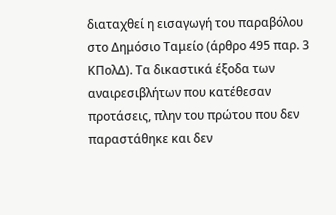διαταχθεί η εισαγωγή του παραβόλου στο Δημόσιο Ταμείο (άρθρο 495 παρ. 3 ΚΠολΔ). Τα δικαστικά έξοδα των αναιρεσιβλήτων που κατέθεσαν προτάσεις, πλην του πρώτου που δεν παραστάθηκε και δεν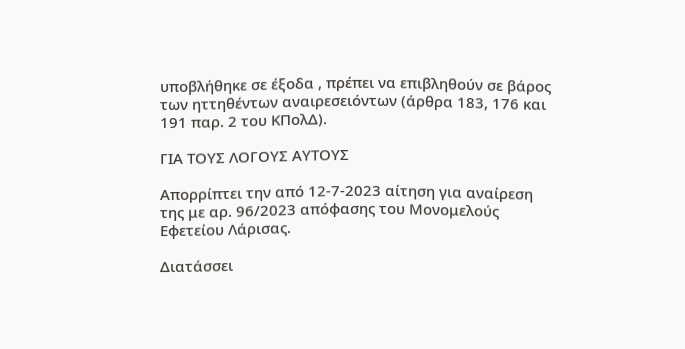υποβλήθηκε σε έξοδα , πρέπει να επιβληθούν σε βάρος των ηττηθέντων αναιρεσειόντων (άρθρα 183, 176 και 191 παρ. 2 του ΚΠολΔ).

ΓΙΑ ΤΟΥΣ ΛΟΓΟΥΣ ΑΥΤΟΥΣ

Απορρίπτει την από 12-7-2023 αίτηση για αναίρεση της με αρ. 96/2023 απόφασης του Μονομελούς Εφετείου Λάρισας.

Διατάσσει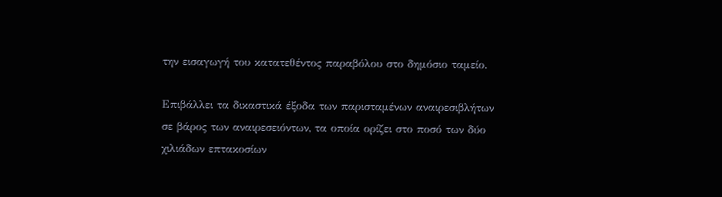την εισαγωγή του κατατεθέντος παραβόλου στο δημόσιο ταμείο.

Επιβάλλει τα δικαστικά έξοδα των παρισταμένων αναιρεσιβλήτων σε βάρος των αναιρεσειόντων, τα οποία ορίζει στο ποσό των δύο χιλιάδων επτακοσίων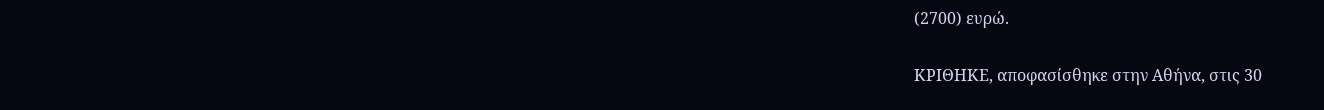(2700) ευρώ.

ΚΡΙΘΗΚΕ, αποφασίσθηκε στην Αθήνα, στις 30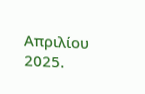Απριλίου 2025.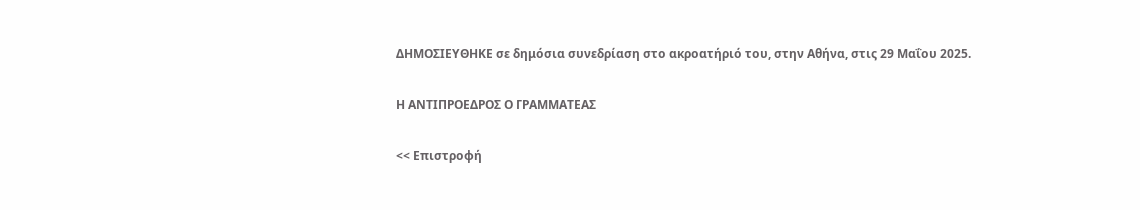ΔΗΜΟΣΙΕΥΘΗΚΕ σε δημόσια συνεδρίαση στο ακροατήριό του, στην Αθήνα, στις 29 Μαΐου 2025.

Η ΑΝΤΙΠΡΟΕΔΡΟΣ Ο ΓΡΑΜΜΑΤΕΑΣ

<< Επιστροφή